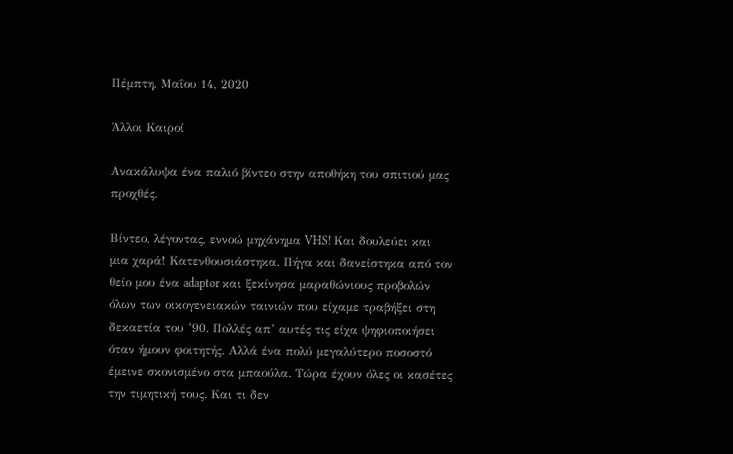Πέμπτη, Μαΐου 14, 2020

Άλλοι Καιροί

Ανακάλυψα ένα παλιό βίντεο στην αποθήκη του σπιτιού μας προχθές.

Βίντεο, λέγοντας, εννοώ μηχάνημα VHS! Και δουλεύει και μια χαρά! Κατενθουσιάστηκα. Πήγα και δανείστηκα από τον θείο μου ένα adaptor και ξεκίνησα μαραθώνιους προβολών όλων των οικογενειακών ταινιών που είχαμε τραβήξει στη δεκαετία του ’90. Πολλές απ’ αυτές τις είχα ψηφιοποιήσει όταν ήμουν φοιτητής. Αλλά ένα πολύ μεγαλύτερο ποσοστό έμεινε σκονισμένο στα μπαούλα. Τώρα έχουν όλες οι κασέτες την τιμητική τους. Και τι δεν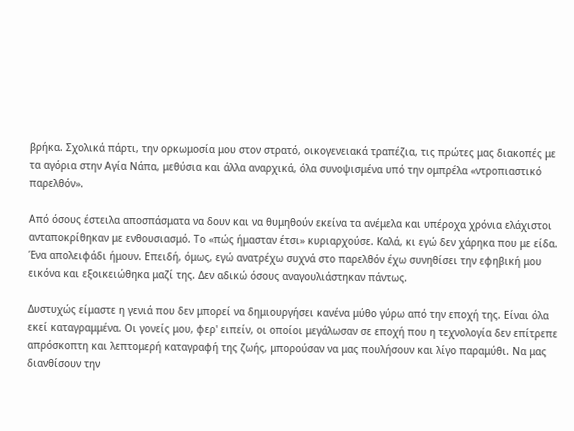βρήκα. Σχολικά πάρτι, την ορκωμοσία μου στον στρατό, οικογενειακά τραπέζια, τις πρώτες μας διακοπές με τα αγόρια στην Αγία Νάπα, μεθύσια και άλλα αναρχικά, όλα συνοψισμένα υπό την ομπρέλα «ντροπιαστικό παρελθόν».

Από όσους έστειλα αποσπάσματα να δουν και να θυμηθούν εκείνα τα ανέμελα και υπέροχα χρόνια ελάχιστοι ανταποκρίθηκαν με ενθουσιασμό. Το «πώς ήμασταν έτσι» κυριαρχούσε. Καλά, κι εγώ δεν χάρηκα που με είδα. Ένα απολειφάδι ήμουν. Επειδή, όμως, εγώ ανατρέχω συχνά στο παρελθόν έχω συνηθίσει την εφηβική μου εικόνα και εξοικειώθηκα μαζί της. Δεν αδικώ όσους αναγουλιάστηκαν πάντως.

Δυστυχώς είμαστε η γενιά που δεν μπορεί να δημιουργήσει κανένα μύθο γύρω από την εποχή της. Είναι όλα εκεί καταγραμμένα. Οι γονείς μου, φερ' ειπείν, οι οποίοι μεγάλωσαν σε εποχή που η τεχνολογία δεν επίτρεπε απρόσκοπτη και λεπτομερή καταγραφή της ζωής, μπορούσαν να μας πουλήσουν και λίγο παραμύθι. Να μας διανθίσουν την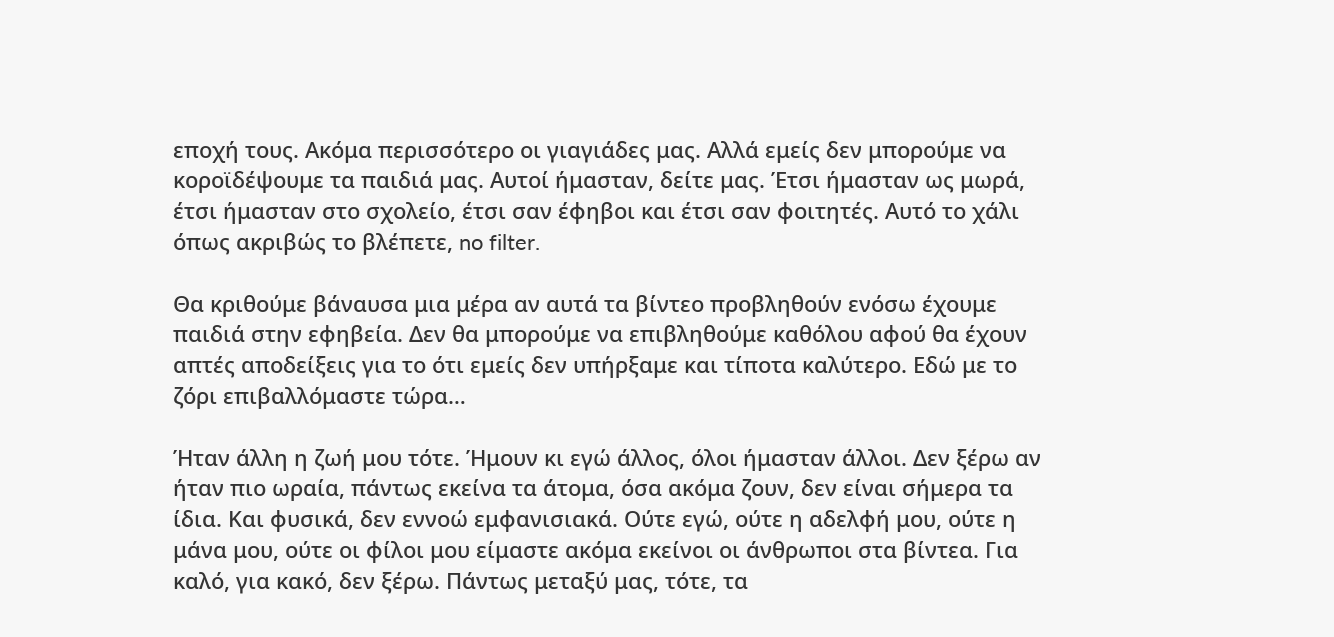εποχή τους. Ακόμα περισσότερο οι γιαγιάδες μας. Αλλά εμείς δεν μπορούμε να κοροϊδέψουμε τα παιδιά μας. Αυτοί ήμασταν, δείτε μας. Έτσι ήμασταν ως μωρά, έτσι ήμασταν στο σχολείο, έτσι σαν έφηβοι και έτσι σαν φοιτητές. Αυτό το χάλι όπως ακριβώς το βλέπετε, no filter.

Θα κριθούμε βάναυσα μια μέρα αν αυτά τα βίντεο προβληθούν ενόσω έχουμε παιδιά στην εφηβεία. Δεν θα μπορούμε να επιβληθούμε καθόλου αφού θα έχουν απτές αποδείξεις για το ότι εμείς δεν υπήρξαμε και τίποτα καλύτερο. Εδώ με το ζόρι επιβαλλόμαστε τώρα…

Ήταν άλλη η ζωή μου τότε. Ήμουν κι εγώ άλλος, όλοι ήμασταν άλλοι. Δεν ξέρω αν ήταν πιο ωραία, πάντως εκείνα τα άτομα, όσα ακόμα ζουν, δεν είναι σήμερα τα ίδια. Και φυσικά, δεν εννοώ εμφανισιακά. Ούτε εγώ, ούτε η αδελφή μου, ούτε η μάνα μου, ούτε οι φίλοι μου είμαστε ακόμα εκείνοι οι άνθρωποι στα βίντεα. Για καλό, για κακό, δεν ξέρω. Πάντως μεταξύ μας, τότε, τα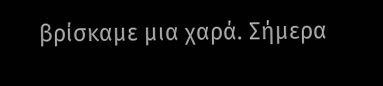βρίσκαμε μια χαρά. Σήμερα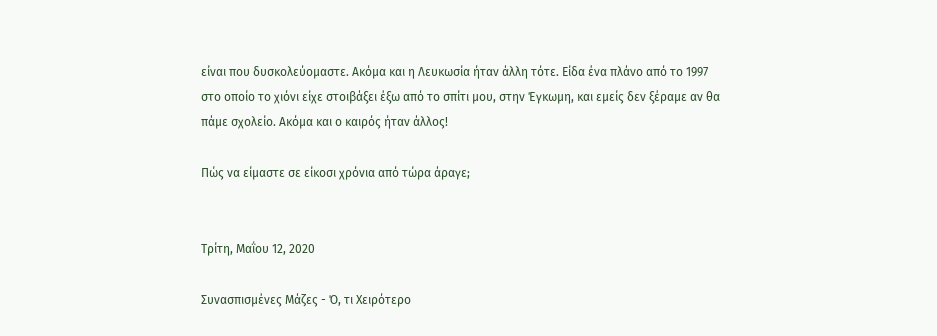είναι που δυσκολεύομαστε. Ακόμα και η Λευκωσία ήταν άλλη τότε. Είδα ένα πλάνο από το 1997 στο οποίο το χιόνι είχε στοιβάξει έξω από το σπίτι μου, στην Έγκωμη, και εμείς δεν ξέραμε αν θα πάμε σχολείο. Ακόμα και ο καιρός ήταν άλλος!

Πώς να είμαστε σε είκοσι χρόνια από τώρα άραγε;


Τρίτη, Μαΐου 12, 2020

Συνασπισμένες Μάζες - Ό, τι Χειρότερο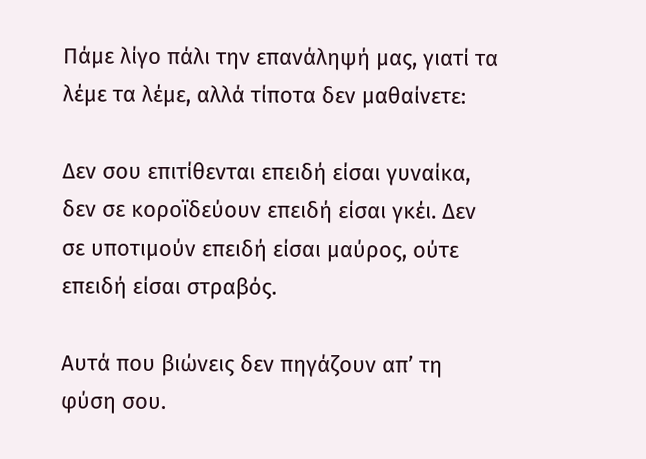Πάμε λίγο πάλι την επανάληψή μας, γιατί τα λέμε τα λέμε, αλλά τίποτα δεν μαθαίνετε:

Δεν σου επιτίθενται επειδή είσαι γυναίκα, δεν σε κοροϊδεύουν επειδή είσαι γκέι. Δεν σε υποτιμούν επειδή είσαι μαύρος, ούτε επειδή είσαι στραβός.

Αυτά που βιώνεις δεν πηγάζουν απ’ τη φύση σου.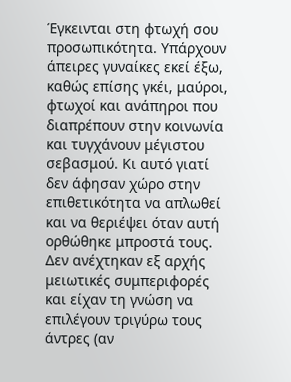Έγκεινται στη φτωχή σου προσωπικότητα. Υπάρχουν άπειρες γυναίκες εκεί έξω, καθώς επίσης γκέι, μαύροι, φτωχοί και ανάπηροι που διαπρέπουν στην κοινωνία και τυγχάνουν μέγιστου σεβασμού. Κι αυτό γιατί δεν άφησαν χώρο στην επιθετικότητα να απλωθεί και να θεριέψει όταν αυτή ορθώθηκε μπροστά τους. Δεν ανέχτηκαν εξ αρχής μειωτικές συμπεριφορές και είχαν τη γνώση να επιλέγουν τριγύρω τους άντρες (αν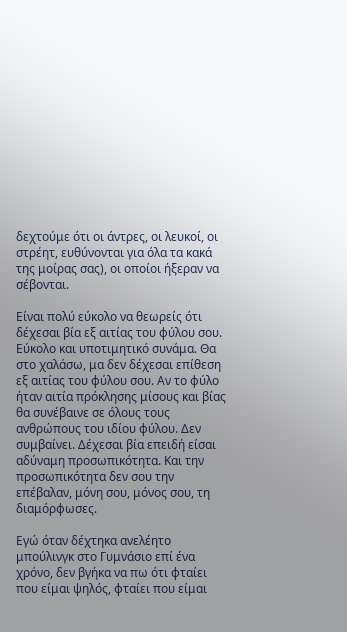δεχτούμε ότι οι άντρες, οι λευκοί, οι στρέητ, ευθύνονται για όλα τα κακά της μοίρας σας), οι οποίοι ήξεραν να σέβονται.

Είναι πολύ εύκολο να θεωρείς ότι δέχεσαι βία εξ αιτίας του φύλου σου. Εύκολο και υποτιμητικό συνάμα. Θα στο χαλάσω, μα δεν δέχεσαι επίθεση εξ αιτίας του φύλου σου. Αν το φύλο ήταν αιτία πρόκλησης μίσους και βίας θα συνέβαινε σε όλους τους ανθρώπους του ιδίου φύλου. Δεν συμβαίνει. Δέχεσαι βία επειδή είσαι αδύναμη προσωπικότητα. Και την προσωπικότητα δεν σου την επέβαλαν, μόνη σου, μόνος σου, τη διαμόρφωσες.

Εγώ όταν δέχτηκα ανελέητο μπούλινγκ στο Γυμνάσιο επί ένα χρόνο, δεν βγήκα να πω ότι φταίει που είμαι ψηλός, φταίει που είμαι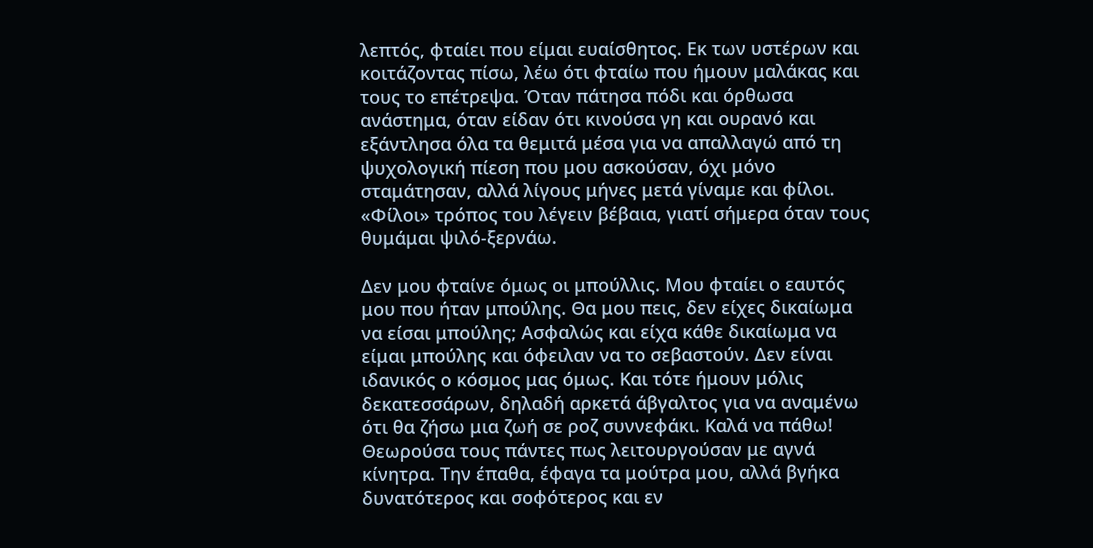λεπτός, φταίει που είμαι ευαίσθητος. Εκ των υστέρων και κοιτάζοντας πίσω, λέω ότι φταίω που ήμουν μαλάκας και τους το επέτρεψα. Όταν πάτησα πόδι και όρθωσα ανάστημα, όταν είδαν ότι κινούσα γη και ουρανό και εξάντλησα όλα τα θεμιτά μέσα για να απαλλαγώ από τη ψυχολογική πίεση που μου ασκούσαν, όχι μόνο σταμάτησαν, αλλά λίγους μήνες μετά γίναμε και φίλοι. «Φίλοι» τρόπος του λέγειν βέβαια, γιατί σήμερα όταν τους θυμάμαι ψιλό-ξερνάω.

Δεν μου φταίνε όμως οι μπούλλις. Μου φταίει ο εαυτός μου που ήταν μπούλης. Θα μου πεις, δεν είχες δικαίωμα να είσαι μπούλης; Ασφαλώς και είχα κάθε δικαίωμα να είμαι μπούλης και όφειλαν να το σεβαστούν. Δεν είναι ιδανικός ο κόσμος μας όμως. Και τότε ήμουν μόλις δεκατεσσάρων, δηλαδή αρκετά άβγαλτος για να αναμένω ότι θα ζήσω μια ζωή σε ροζ συννεφάκι. Καλά να πάθω! Θεωρούσα τους πάντες πως λειτουργούσαν με αγνά κίνητρα. Την έπαθα, έφαγα τα μούτρα μου, αλλά βγήκα δυνατότερος και σοφότερος και εν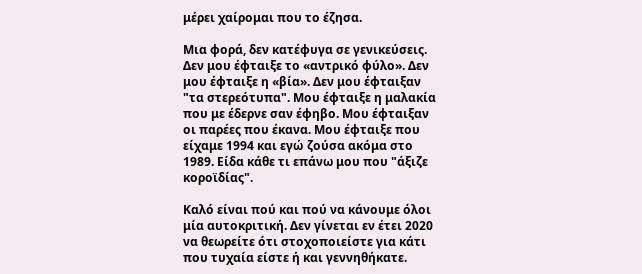μέρει χαίρομαι που το έζησα.

Μια φορά, δεν κατέφυγα σε γενικεύσεις. Δεν μου έφταιξε το «αντρικό φύλο». Δεν μου έφταιξε η «βία». Δεν μου έφταιξαν "τα στερεότυπα". Μου έφταιξε η μαλακία που με έδερνε σαν έφηβο. Μου έφταιξαν οι παρέες που έκανα. Μου έφταιξε που είχαμε 1994 και εγώ ζούσα ακόμα στο 1989. Είδα κάθε τι επάνω μου που "άξιζε κοροϊδίας".

Καλό είναι πού και πού να κάνουμε όλοι μία αυτοκριτική. Δεν γίνεται εν έτει 2020 να θεωρείτε ότι στοχοποιείστε για κάτι που τυχαία είστε ή και γεννηθήκατε.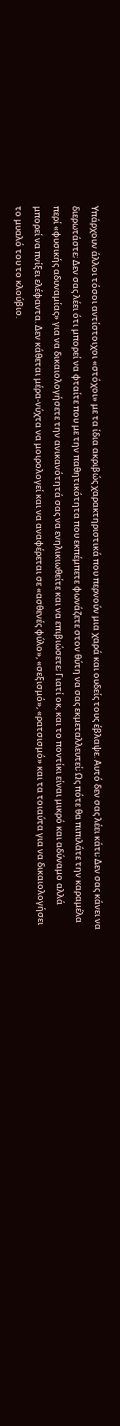Υπάρχουν άλλοι τόσοι αντίστοιχοι «στόχοι» με τα ίδια ακριβώς χαρακτηριστικά που περνούν μια χαρά και ουδείς τους έβλαψε. Αυτό δεν σας λέει κάτι; Δεν σας κάνει να διερωτάστε; Δεν σας λέει ότι μπορεί να φταίτε που με την παθητικότητα που εκπέμπετε φωνάζετε στον θύτη να σας εκμεταλλευτεί; Ως πότε θα πιπιλάτε την καραμέλα περί «φυσικής αδυναμίας» για να δικαιολογήσετε την ανικανότητά σας να ενηλικιωθείτε και να επιβιώσετε; Γιατί οκ, και το ποντίκι είναι μικρό και αδύναμο αλλά μπορεί να πνίξει ελέφαντα. Δεν κάθεται μέρα-νύχτα να μοιρολογεί και να αναφέρεται σε «ασθενές φύλο», «σεξισμό», «ρατσισμό» και τα τοιαύτα για να δικαιολογήσει το μυαλό του το κλούβιο.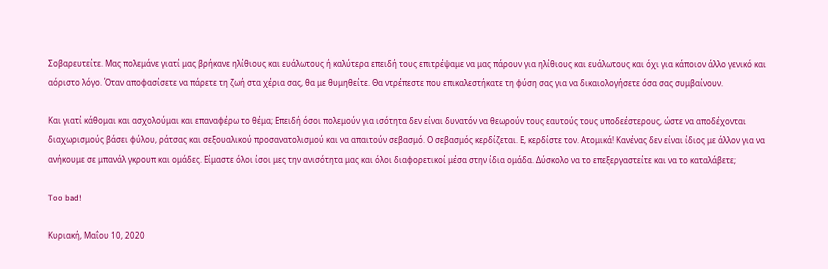Σοβαρευτείτε. Μας πολεμάνε γιατί μας βρήκανε ηλίθιους και ευάλωτους ή καλύτερα επειδή τους επιτρέψαμε να μας πάρουν για ηλίθιους και ευάλωτους και όχι για κάποιον άλλο γενικό και αόριστο λόγο. Όταν αποφασίσετε να πάρετε τη ζωή στα χέρια σας, θα με θυμηθείτε. Θα ντρέπεστε που επικαλεστήκατε τη φύση σας για να δικαιολογήσετε όσα σας συμβαίνουν.

Και γιατί κάθομαι και ασχολούμαι και επαναφέρω το θέμα; Επειδή όσοι πολεμούν για ισότητα δεν είναι δυνατόν να θεωρούν τους εαυτούς τους υποδεέστερους, ώστε να αποδέχονται διαχωρισμούς βάσει φύλου, ράτσας και σεξουαλικού προσανατολισμού και να απαιτούν σεβασμό. Ο σεβασμός κερδίζεται. Ε, κερδίστε τον. Ατομικά! Κανένας δεν είναι ίδιος με άλλον για να ανήκουμε σε μπανάλ γκρουπ και ομάδες. Είμαστε όλοι ίσοι μες την ανισότητα μας και όλοι διαφορετικοί μέσα στην ίδια ομάδα. Δύσκολο να το επεξεργαστείτε και να το καταλάβετε;

Too bad!

Κυριακή, Μαΐου 10, 2020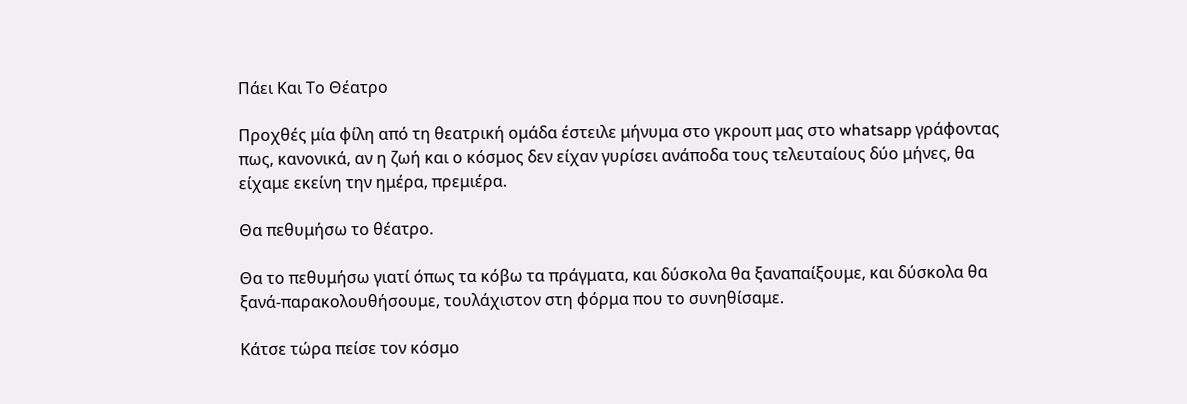Πάει Και Το Θέατρο

Προχθές μία φίλη από τη θεατρική ομάδα έστειλε μήνυμα στο γκρουπ μας στο whatsapp γράφοντας πως, κανονικά, αν η ζωή και ο κόσμος δεν είχαν γυρίσει ανάποδα τους τελευταίους δύο μήνες, θα είχαμε εκείνη την ημέρα, πρεμιέρα.

Θα πεθυμήσω το θέατρο.

Θα το πεθυμήσω γιατί όπως τα κόβω τα πράγματα, και δύσκολα θα ξαναπαίξουμε, και δύσκολα θα ξανά-παρακολουθήσουμε, τουλάχιστον στη φόρμα που το συνηθίσαμε.

Κάτσε τώρα πείσε τον κόσμο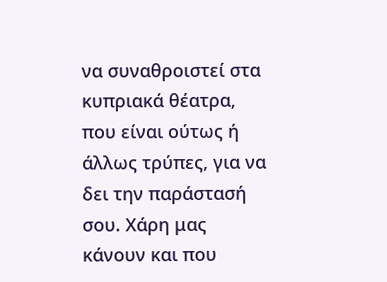να συναθροιστεί στα κυπριακά θέατρα, που είναι ούτως ή άλλως τρύπες, για να δει την παράστασή σου. Χάρη μας κάνουν και που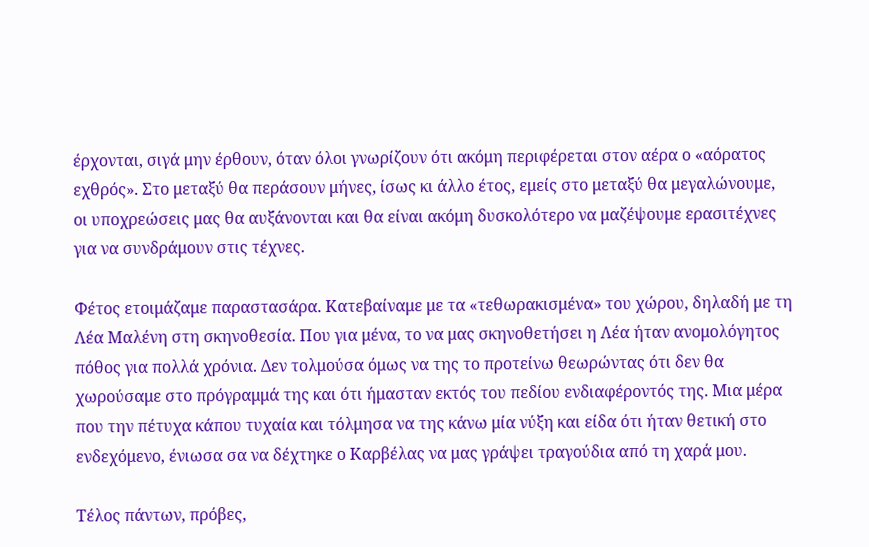έρχονται, σιγά μην έρθουν, όταν όλοι γνωρίζουν ότι ακόμη περιφέρεται στον αέρα ο «αόρατος εχθρός». Στο μεταξύ θα περάσουν μήνες, ίσως κι άλλο έτος, εμείς στο μεταξύ θα μεγαλώνουμε, οι υποχρεώσεις μας θα αυξάνονται και θα είναι ακόμη δυσκολότερο να μαζέψουμε ερασιτέχνες για να συνδράμουν στις τέχνες.

Φέτος ετοιμάζαμε παραστασάρα. Κατεβαίναμε με τα «τεθωρακισμένα» του χώρου, δηλαδή με τη Λέα Μαλένη στη σκηνοθεσία. Που για μένα, το να μας σκηνοθετήσει η Λέα ήταν ανομολόγητος πόθος για πολλά χρόνια. Δεν τολμούσα όμως να της το προτείνω θεωρώντας ότι δεν θα χωρούσαμε στο πρόγραμμά της και ότι ήμασταν εκτός του πεδίου ενδιαφέροντός της. Μια μέρα που την πέτυχα κάπου τυχαία και τόλμησα να της κάνω μία νύξη και είδα ότι ήταν θετική στο ενδεχόμενο, ένιωσα σα να δέχτηκε ο Καρβέλας να μας γράψει τραγούδια από τη χαρά μου.

Τέλος πάντων, πρόβες,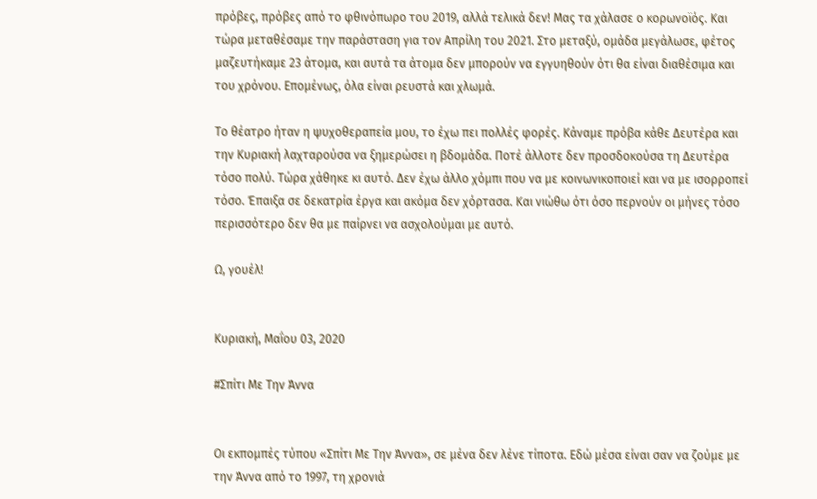πρόβες, πρόβες από το φθινόπωρο του 2019, αλλά τελικά δεν! Μας τα χάλασε ο κορωνοϊός. Και τώρα μεταθέσαμε την παράσταση για τον Απρίλη του 2021. Στο μεταξύ, ομάδα μεγάλωσε, φέτος μαζευτήκαμε 23 άτομα, και αυτά τα άτομα δεν μπορούν να εγγυηθούν ότι θα είναι διαθέσιμα και του χρόνου. Επομένως, όλα είναι ρευστά και χλωμά.

Το θέατρο ήταν η ψυχοθεραπεία μου, το έχω πει πολλές φορές. Κάναμε πρόβα κάθε Δευτέρα και την Κυριακή λαχταρούσα να ξημερώσει η βδομάδα. Ποτέ άλλοτε δεν προσδοκούσα τη Δευτέρα τόσο πολύ. Τώρα χάθηκε κι αυτό. Δεν έχω άλλο χόμπι που να με κοινωνικοποιεί και να με ισορροπεί τόσο. Έπαιξα σε δεκατρία έργα και ακόμα δεν χόρτασα. Και νιώθω ότι όσο περνούν οι μήνες τόσο περισσότερο δεν θα με παίρνει να ασχολούμαι με αυτό.

Ω, γουέλ!


Κυριακή, Μαΐου 03, 2020

#Σπίτι Με Την Άννα


Οι εκπομπές τύπου «Σπίτι Με Την Άννα», σε μένα δεν λένε τίποτα. Εδώ μέσα είναι σαν να ζούμε με την Άννα από το 1997, τη χρονιά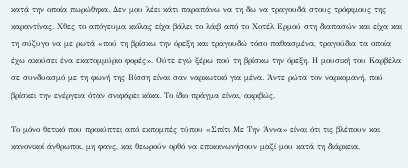κατά την οποία πωρώθηκα. Δεν μου λέει κάτι παραπάνω να τη δω να τραγουδά στους τρόφιμους της καραντίνας. Χθες το απόγευμα κιόλας είχα βάλει το λάιβ από το Χοτέλ Ερμού στη διαπασών και είχα και τη σύζυγο να με ρωτά «πού τη βρίσκω την όρεξη και τραγουδώ τόσο παθιασμένα, τραγούδια τα οποία έχω ακούσει ένα εκατομμύριο φορές». Ούτε εγώ ξέρω πού τη βρίσκω την όρεξη. Η μουσική του Καρβέλα σε συνδυασμό με τη φωνή της Βίσση είναι σαν ναρκωτικό για μένα. Άντε ρώτα τον ναρκομανή, πού βρίσκει την ενέργεια όταν σνιφάρει κόκα. Το ίδιο πράγμα είναι, ακριβώς.

Το μόνο θετικό που προκύπτει από εκπομπές τύπου «Σπίτι Με Την Άννα» είναι ότι τις βλέπουν και κανονικοί άνθρωποι, μη φανς, και θεωρούν ορθό να επικοινωνήσουν μαζί μου κατά τη διάρκεια,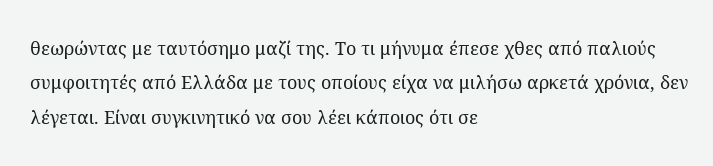θεωρώντας με ταυτόσημο μαζί της. Το τι μήνυμα έπεσε χθες από παλιούς συμφοιτητές από Ελλάδα με τους οποίους είχα να μιλήσω αρκετά χρόνια, δεν λέγεται. Είναι συγκινητικό να σου λέει κάποιος ότι σε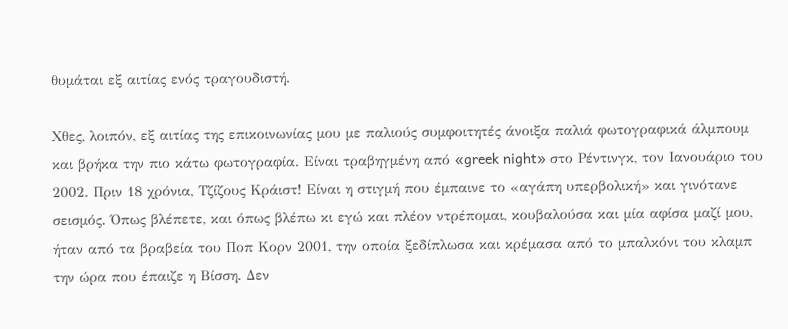θυμάται εξ αιτίας ενός τραγουδιστή.

Χθες, λοιπόν, εξ αιτίας της επικοινωνίας μου με παλιούς συμφοιτητές άνοιξα παλιά φωτογραφικά άλμπουμ και βρήκα την πιο κάτω φωτογραφία. Είναι τραβηγμένη από «greek night» στο Ρέντινγκ, τον Ιανουάριο του 2002. Πριν 18 χρόνια, Τζίζους Κράιστ! Είναι η στιγμή που έμπαινε το «αγάπη υπερβολική» και γινότανε σεισμός. Όπως βλέπετε, και όπως βλέπω κι εγώ και πλέον ντρέπομαι, κουβαλούσα και μία αφίσα μαζί μου, ήταν από τα βραβεία του Ποπ Κορν 2001, την οποία ξεδίπλωσα και κρέμασα από το μπαλκόνι του κλαμπ την ώρα που έπαιζε η Βίσση. Δεν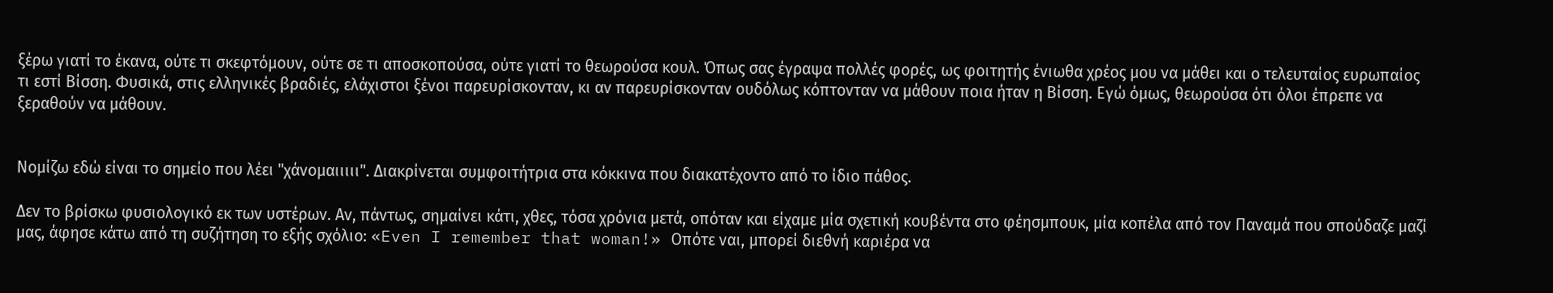ξέρω γιατί το έκανα, ούτε τι σκεφτόμουν, ούτε σε τι αποσκοπούσα, ούτε γιατί το θεωρούσα κουλ. Όπως σας έγραψα πολλές φορές, ως φοιτητής ένιωθα χρέος μου να μάθει και ο τελευταίος ευρωπαίος τι εστί Βίσση. Φυσικά, στις ελληνικές βραδιές, ελάχιστοι ξένοι παρευρίσκονταν, κι αν παρευρίσκονταν ουδόλως κόπτονταν να μάθουν ποια ήταν η Βίσση. Εγώ όμως, θεωρούσα ότι όλοι έπρεπε να ξεραθούν να μάθουν.


Νομίζω εδώ είναι το σημείο που λέει "χάνομαιιιιι". Διακρίνεται συμφοιτήτρια στα κόκκινα που διακατέχοντο από το ίδιο πάθος.

Δεν το βρίσκω φυσιολογικό εκ των υστέρων. Αν, πάντως, σημαίνει κάτι, χθες, τόσα χρόνια μετά, οπόταν και είχαμε μία σχετική κουβέντα στο φέησμπουκ, μία κοπέλα από τον Παναμά που σπούδαζε μαζί μας, άφησε κάτω από τη συζήτηση το εξής σχόλιο: «Even I remember that woman!» Οπότε ναι, μπορεί διεθνή καριέρα να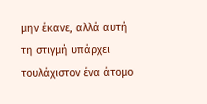μην έκανε, αλλά αυτή τη στιγμή υπάρχει τουλάχιστον ένα άτομο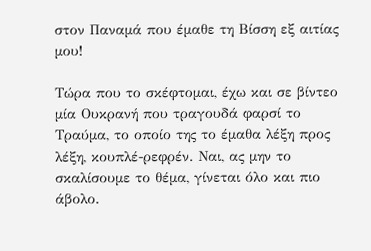στον Παναμά που έμαθε τη Βίσση εξ αιτίας μου!

Τώρα που το σκέφτομαι, έχω και σε βίντεο μία Ουκρανή που τραγουδά φαρσί το Τραύμα, το οποίο της το έμαθα λέξη προς λέξη, κουπλέ-ρεφρέν. Ναι, ας μην το σκαλίσουμε το θέμα, γίνεται όλο και πιο άβολο.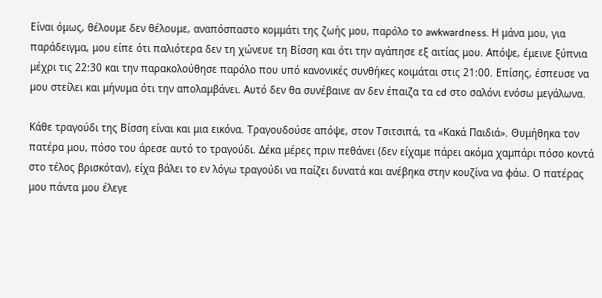Είναι όμως, θέλουμε δεν θέλουμε, αναπόσπαστο κομμάτι της ζωής μου, παρόλο το awkwardness. Η μάνα μου, για παράδειγμα, μου είπε ότι παλιότερα δεν τη χώνευε τη Βίσση και ότι την αγάπησε εξ αιτίας μου. Απόψε, έμεινε ξύπνια μέχρι τις 22:30 και την παρακολούθησε παρόλο που υπό κανονικές συνθήκες κοιμάται στις 21:00. Επίσης, έσπευσε να μου στείλει και μήνυμα ότι την απολαμβάνει. Αυτό δεν θα συνέβαινε αν δεν έπαιζα τα cd στο σαλόνι ενόσω μεγάλωνα.

Κάθε τραγούδι της Βίσση είναι και μια εικόνα. Τραγουδούσε απόψε, στον Τσιτσιπά, τα «Κακά Παιδιά». Θυμήθηκα τον πατέρα μου, πόσο του άρεσε αυτό το τραγούδι. Δέκα μέρες πριν πεθάνει (δεν είχαμε πάρει ακόμα χαμπάρι πόσο κοντά στο τέλος βρισκόταν), είχα βάλει το εν λόγω τραγούδι να παίζει δυνατά και ανέβηκα στην κουζίνα να φάω. Ο πατέρας μου πάντα μου έλεγε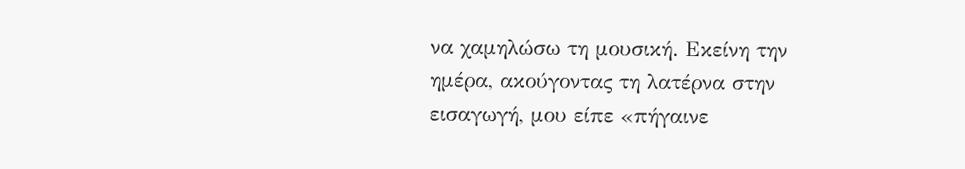να χαμηλώσω τη μουσική. Εκείνη την ημέρα, ακούγοντας τη λατέρνα στην εισαγωγή, μου είπε «πήγαινε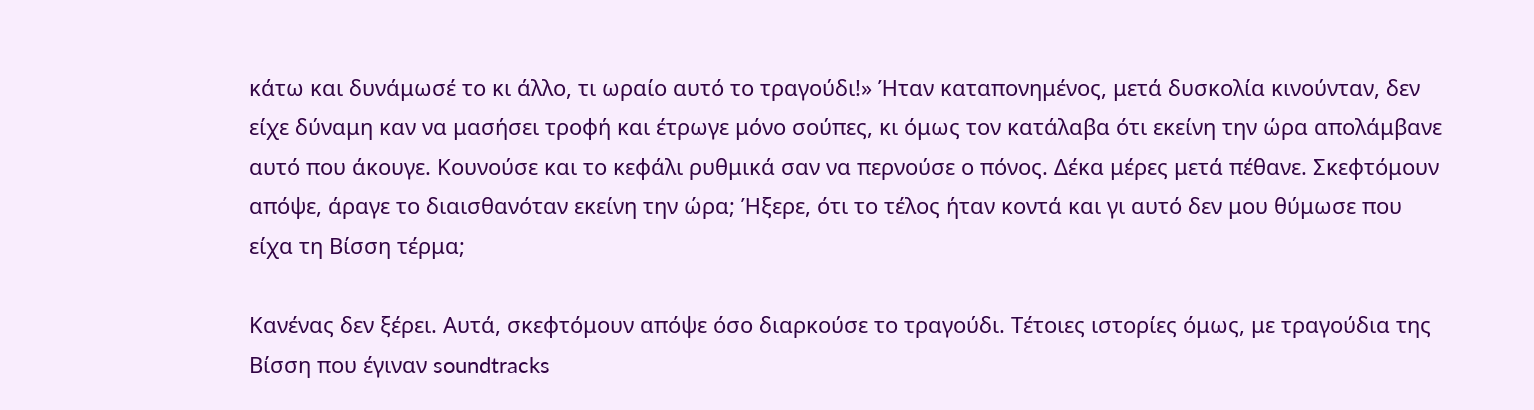κάτω και δυνάμωσέ το κι άλλο, τι ωραίο αυτό το τραγούδι!» Ήταν καταπονημένος, μετά δυσκολία κινούνταν, δεν είχε δύναμη καν να μασήσει τροφή και έτρωγε μόνο σούπες, κι όμως τον κατάλαβα ότι εκείνη την ώρα απολάμβανε αυτό που άκουγε. Κουνούσε και το κεφάλι ρυθμικά σαν να περνούσε ο πόνος. Δέκα μέρες μετά πέθανε. Σκεφτόμουν απόψε, άραγε το διαισθανόταν εκείνη την ώρα; Ήξερε, ότι το τέλος ήταν κοντά και γι αυτό δεν μου θύμωσε που είχα τη Βίσση τέρμα;

Κανένας δεν ξέρει. Αυτά, σκεφτόμουν απόψε όσο διαρκούσε το τραγούδι. Τέτοιες ιστορίες όμως, με τραγούδια της Βίσση που έγιναν soundtracks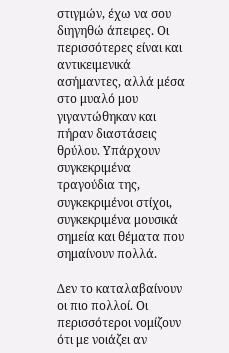στιγμών, έχω να σου διηγηθώ άπειρες. Οι περισσότερες είναι και αντικειμενικά ασήμαντες, αλλά μέσα στο μυαλό μου γιγαντώθηκαν και πήραν διαστάσεις θρύλου. Υπάρχουν συγκεκριμένα τραγούδια της, συγκεκριμένοι στίχοι, συγκεκριμένα μουσικά σημεία και θέματα που σημαίνουν πολλά.

Δεν το καταλαβαίνουν οι πιο πολλοί. Οι περισσότεροι νομίζουν ότι με νοιάζει αν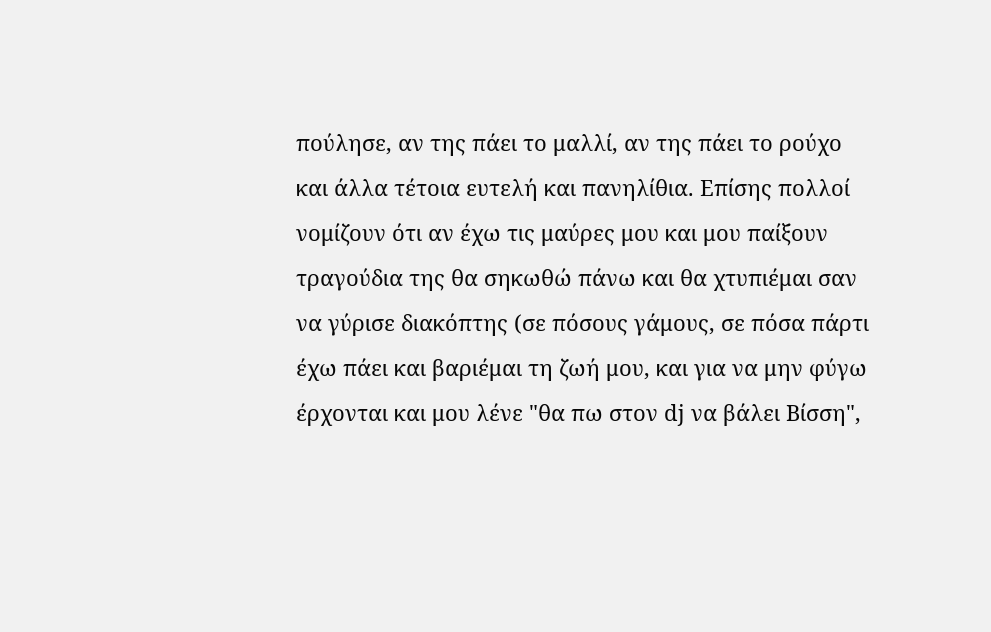πούλησε, αν της πάει το μαλλί, αν της πάει το ρούχο και άλλα τέτοια ευτελή και πανηλίθια. Επίσης πολλοί νομίζουν ότι αν έχω τις μαύρες μου και μου παίξουν τραγούδια της θα σηκωθώ πάνω και θα χτυπιέμαι σαν να γύρισε διακόπτης (σε πόσους γάμους, σε πόσα πάρτι έχω πάει και βαριέμαι τη ζωή μου, και για να μην φύγω έρχονται και μου λένε "θα πω στον dj να βάλει Βίσση",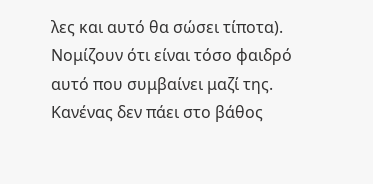λες και αυτό θα σώσει τίποτα). Νομίζουν ότι είναι τόσο φαιδρό αυτό που συμβαίνει μαζί της. Κανένας δεν πάει στο βάθος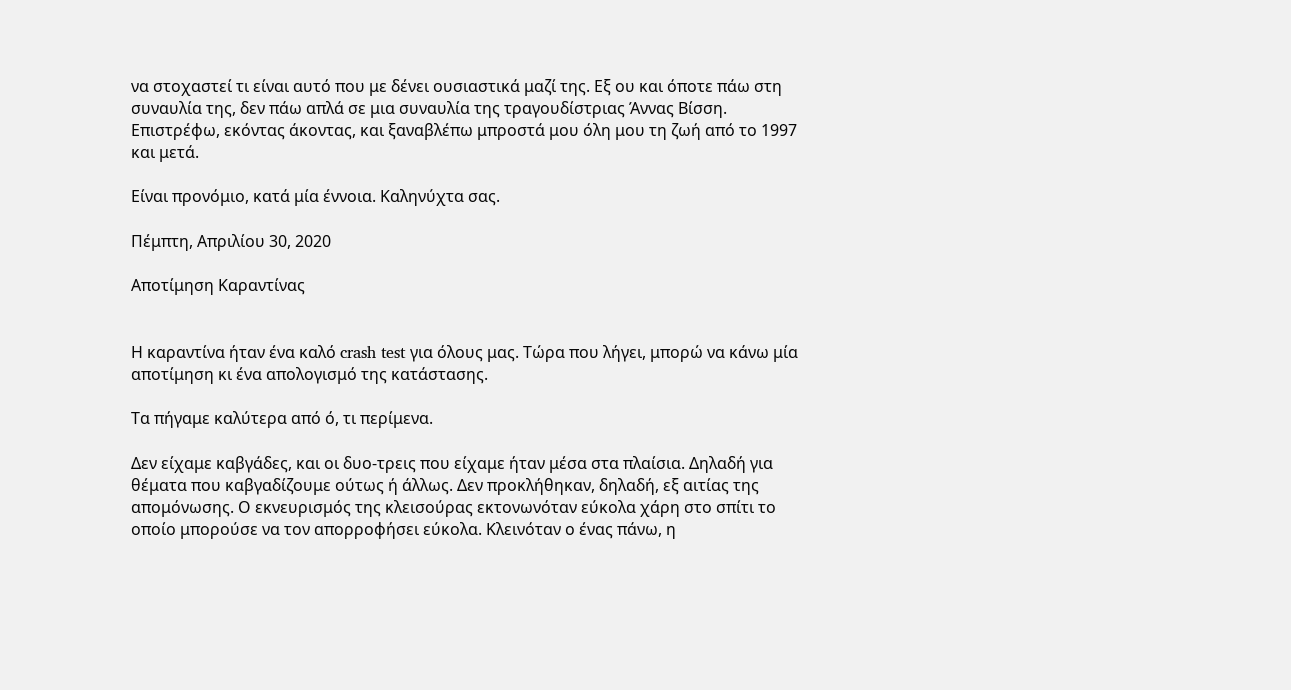να στοχαστεί τι είναι αυτό που με δένει ουσιαστικά μαζί της. Εξ ου και όποτε πάω στη συναυλία της, δεν πάω απλά σε μια συναυλία της τραγουδίστριας Άννας Βίσση. Επιστρέφω, εκόντας άκοντας, και ξαναβλέπω μπροστά μου όλη μου τη ζωή από το 1997 και μετά.

Είναι προνόμιο, κατά μία έννοια. Καληνύχτα σας.

Πέμπτη, Απριλίου 30, 2020

Αποτίμηση Καραντίνας


Η καραντίνα ήταν ένα καλό crash test για όλους μας. Τώρα που λήγει, μπορώ να κάνω μία αποτίμηση κι ένα απολογισμό της κατάστασης.

Τα πήγαμε καλύτερα από ό, τι περίμενα.

Δεν είχαμε καβγάδες, και οι δυο-τρεις που είχαμε ήταν μέσα στα πλαίσια. Δηλαδή για θέματα που καβγαδίζουμε ούτως ή άλλως. Δεν προκλήθηκαν, δηλαδή, εξ αιτίας της απομόνωσης. Ο εκνευρισμός της κλεισούρας εκτονωνόταν εύκολα χάρη στο σπίτι το οποίο μπορούσε να τον απορροφήσει εύκολα. Κλεινόταν ο ένας πάνω, η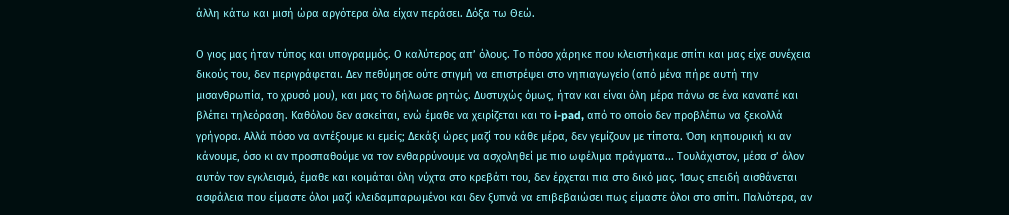άλλη κάτω και μισή ώρα αργότερα όλα είχαν περάσει. Δόξα τω Θεώ.

Ο γιος μας ήταν τύπος και υπογραμμός. Ο καλύτερος απ’ όλους. Το πόσο χάρηκε που κλειστήκαμε σπίτι και μας είχε συνέχεια δικούς του, δεν περιγράφεται. Δεν πεθύμησε ούτε στιγμή να επιστρέψει στο νηπιαγωγείο (από μένα πήρε αυτή την μισανθρωπία, το χρυσό μου), και μας το δήλωσε ρητώς. Δυστυχώς όμως, ήταν και είναι όλη μέρα πάνω σε ένα καναπέ και βλέπει τηλεόραση. Kαθόλου δεν ασκείται, ενώ έμαθε να χειρίζεται και το i-pad, από το οποίο δεν προβλέπω να ξεκολλά γρήγορα. Αλλά πόσο να αντέξουμε κι εμείς; Δεκάξι ώρες μαζί του κάθε μέρα, δεν γεμίζουν με τίποτα. Όση κηπουρική κι αν κάνουμε, όσο κι αν προσπαθούμε να τον ενθαρρύνουμε να ασχοληθεί με πιο ωφέλιμα πράγματα... Τουλάχιστον, μέσα σ’ όλον αυτόν τον εγκλεισμό, έμαθε και κοιμάται όλη νύχτα στο κρεβάτι του, δεν έρχεται πια στο δικό μας. Ίσως επειδή αισθάνεται ασφάλεια που είμαστε όλοι μαζί κλειδαμπαρωμένοι και δεν ξυπνά να επιβεβαιώσει πως είμαστε όλοι στο σπίτι. Παλιότερα, αν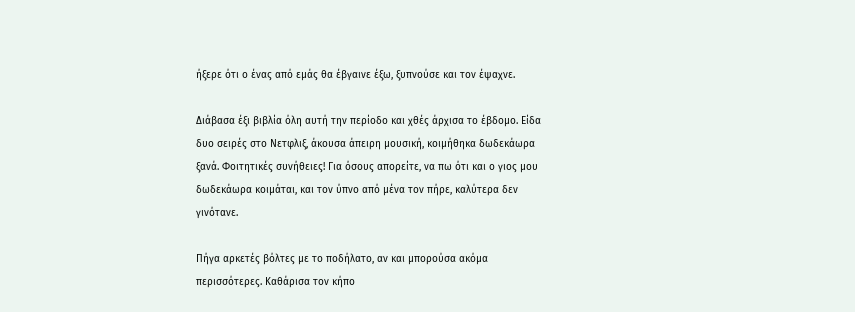ήξερε ότι ο ένας από εμάς θα έβγαινε έξω, ξυπνούσε και τον έψαχνε.

Διάβασα έξι βιβλία όλη αυτή την περίοδο και χθές άρχισα το έβδομο. Είδα δυο σειρές στο Νετφλιξ, άκουσα άπειρη μουσική, κοιμήθηκα δωδεκάωρα ξανά. Φοιτητικές συνήθειες! Για όσους απορείτε, να πω ότι και ο γιος μου δωδεκάωρα κοιμάται, και τον ύπνο από μένα τον πήρε, καλύτερα δεν γινότανε.

Πήγα αρκετές βόλτες με το ποδήλατο, αν και μπορούσα ακόμα περισσότερες. Καθάρισα τον κήπο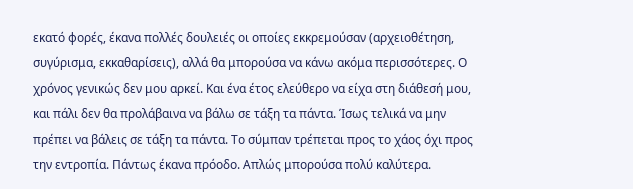εκατό φορές, έκανα πολλές δουλειές οι οποίες εκκρεμούσαν (αρχειοθέτηση, συγύρισμα, εκκαθαρίσεις), αλλά θα μπορούσα να κάνω ακόμα περισσότερες. Ο χρόνος γενικώς δεν μου αρκεί. Και ένα έτος ελεύθερο να είχα στη διάθεσή μου, και πάλι δεν θα προλάβαινα να βάλω σε τάξη τα πάντα. Ίσως τελικά να μην πρέπει να βάλεις σε τάξη τα πάντα. Το σύμπαν τρέπεται προς το χάος όχι προς την εντροπία. Πάντως έκανα πρόοδο. Απλώς μπορούσα πολύ καλύτερα.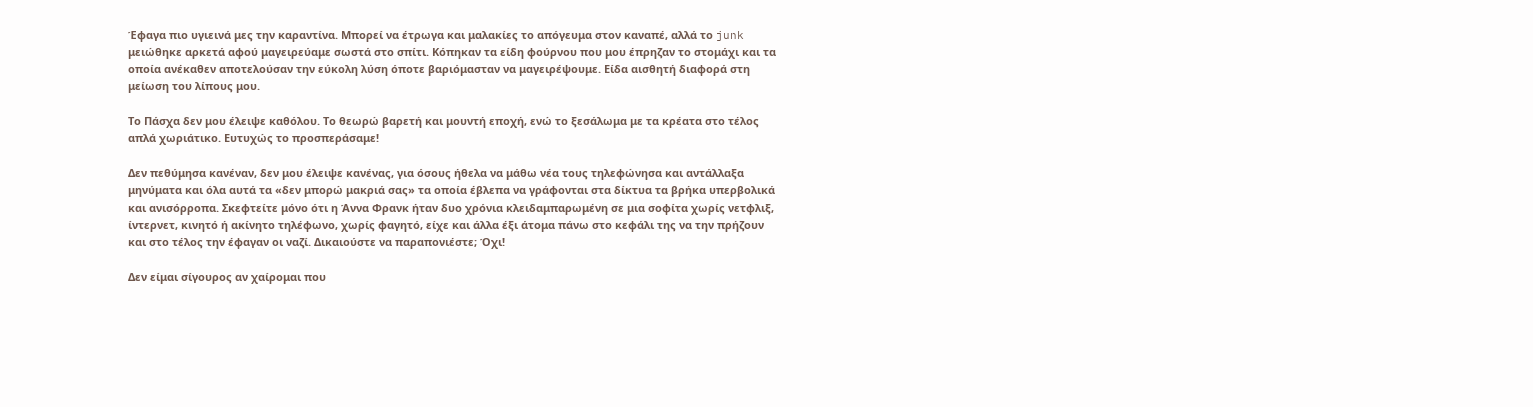Έφαγα πιο υγιεινά μες την καραντίνα. Μπορεί να έτρωγα και μαλακίες το απόγευμα στον καναπέ, αλλά το junk μειώθηκε αρκετά αφού μαγειρεύαμε σωστά στο σπίτι. Κόπηκαν τα είδη φούρνου που μου έπρηζαν το στομάχι και τα οποία ανέκαθεν αποτελούσαν την εύκολη λύση όποτε βαριόμασταν να μαγειρέψουμε. Είδα αισθητή διαφορά στη μείωση του λίπους μου.

Το Πάσχα δεν μου έλειψε καθόλου. Το θεωρώ βαρετή και μουντή εποχή, ενώ το ξεσάλωμα με τα κρέατα στο τέλος απλά χωριάτικο. Ευτυχώς το προσπεράσαμε!

Δεν πεθύμησα κανέναν, δεν μου έλειψε κανένας, για όσους ήθελα να μάθω νέα τους τηλεφώνησα και αντάλλαξα μηνύματα και όλα αυτά τα «δεν μπορώ μακριά σας» τα οποία έβλεπα να γράφονται στα δίκτυα τα βρήκα υπερβολικά και ανισόρροπα. Σκεφτείτε μόνο ότι η Άννα Φρανκ ήταν δυο χρόνια κλειδαμπαρωμένη σε μια σοφίτα χωρίς νετφλιξ, ίντερνετ, κινητό ή ακίνητο τηλέφωνο, χωρίς φαγητό, είχε και άλλα έξι άτομα πάνω στο κεφάλι της να την πρήζουν και στο τέλος την έφαγαν οι ναζί. Δικαιούστε να παραπονιέστε; Όχι!

Δεν είμαι σίγουρος αν χαίρομαι που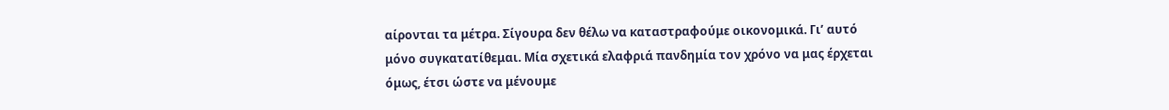αίρονται τα μέτρα. Σίγουρα δεν θέλω να καταστραφούμε οικονομικά. Γι’ αυτό μόνο συγκατατίθεμαι. Μία σχετικά ελαφριά πανδημία τον χρόνο να μας έρχεται όμως, έτσι ώστε να μένουμε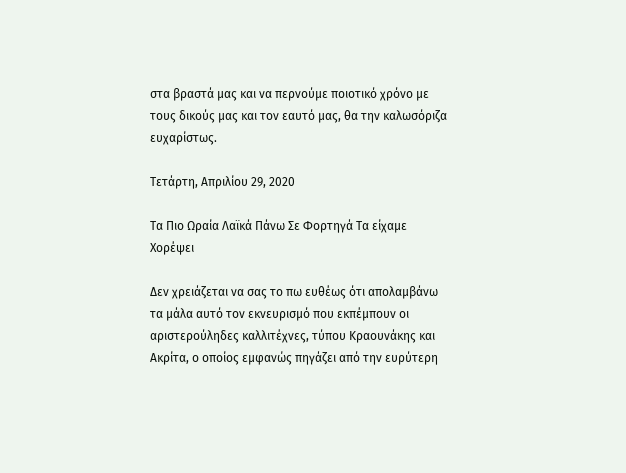στα βραστά μας και να περνούμε ποιοτικό χρόνο με τους δικούς μας και τον εαυτό μας, θα την καλωσόριζα ευχαρίστως.

Τετάρτη, Απριλίου 29, 2020

Τα Πιο Ωραία Λαϊκά Πάνω Σε Φορτηγά Τα είχαμε Χορέψει

Δεν χρειάζεται να σας το πω ευθέως ότι απολαμβάνω τα μάλα αυτό τον εκνευρισμό που εκπέμπουν οι αριστερούληδες καλλιτέχνες, τύπου Κραουνάκης και Ακρίτα, ο οποίος εμφανώς πηγάζει από την ευρύτερη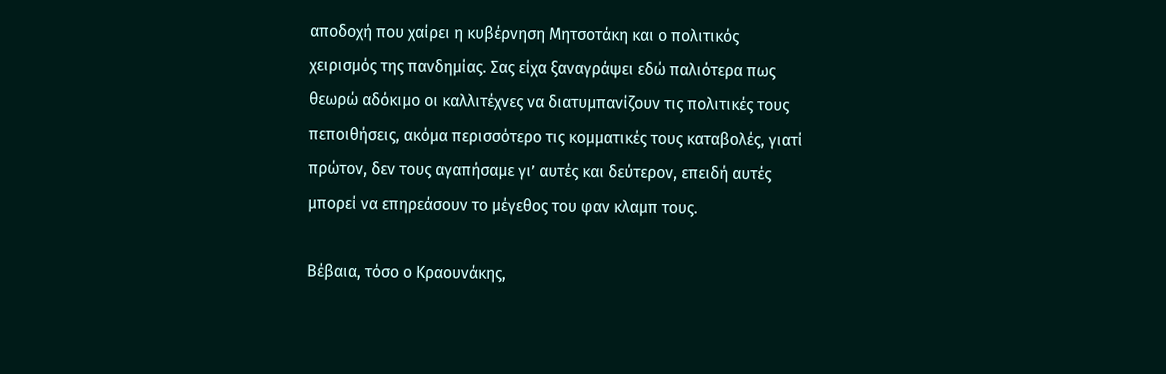αποδοχή που χαίρει η κυβέρνηση Μητσοτάκη και ο πολιτικός χειρισμός της πανδημίας. Σας είχα ξαναγράψει εδώ παλιότερα πως θεωρώ αδόκιμο οι καλλιτέχνες να διατυμπανίζουν τις πολιτικές τους πεποιθήσεις, ακόμα περισσότερο τις κομματικές τους καταβολές, γιατί πρώτον, δεν τους αγαπήσαμε γι’ αυτές και δεύτερον, επειδή αυτές μπορεί να επηρεάσουν το μέγεθος του φαν κλαμπ τους.

Βέβαια, τόσο ο Κραουνάκης,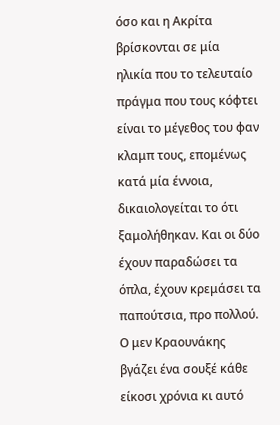όσο και η Ακρίτα βρίσκονται σε μία ηλικία που το τελευταίο πράγμα που τους κόφτει είναι το μέγεθος του φαν κλαμπ τους, επομένως κατά μία έννοια, δικαιολογείται το ότι ξαμολήθηκαν. Και οι δύο έχουν παραδώσει τα όπλα, έχουν κρεμάσει τα παπούτσια, προ πολλού. Ο μεν Κραουνάκης βγάζει ένα σουξέ κάθε είκοσι χρόνια κι αυτό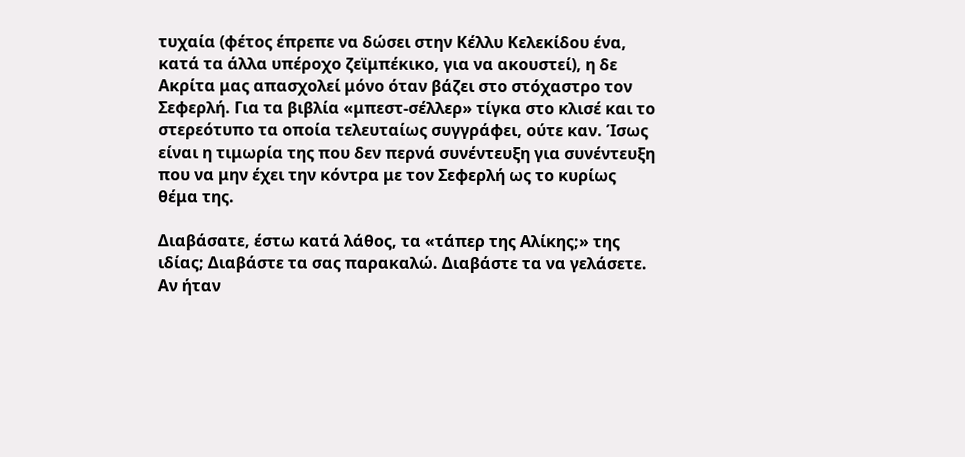τυχαία (φέτος έπρεπε να δώσει στην Κέλλυ Κελεκίδου ένα, κατά τα άλλα υπέροχο ζεϊμπέκικο, για να ακουστεί), η δε Ακρίτα μας απασχολεί μόνο όταν βάζει στο στόχαστρο τον Σεφερλή. Για τα βιβλία «μπεστ-σέλλερ» τίγκα στο κλισέ και το στερεότυπο τα οποία τελευταίως συγγράφει, ούτε καν. Ίσως είναι η τιμωρία της που δεν περνά συνέντευξη για συνέντευξη που να μην έχει την κόντρα με τον Σεφερλή ως το κυρίως θέμα της.

Διαβάσατε, έστω κατά λάθος, τα «τάπερ της Αλίκης;» της ιδίας; Διαβάστε τα σας παρακαλώ. Διαβάστε τα να γελάσετε. Αν ήταν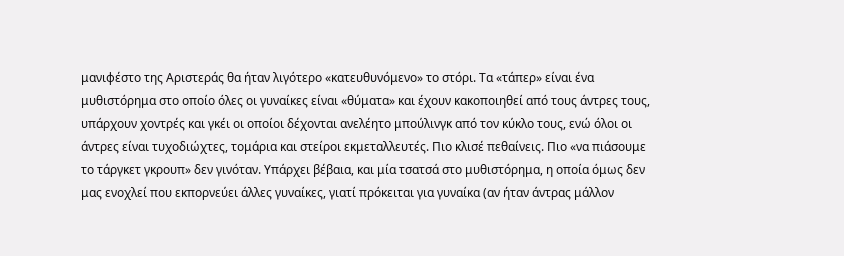μανιφέστο της Αριστεράς θα ήταν λιγότερο «κατευθυνόμενο» το στόρι. Τα «τάπερ» είναι ένα μυθιστόρημα στο οποίο όλες οι γυναίκες είναι «θύματα» και έχουν κακοποιηθεί από τους άντρες τους, υπάρχουν χοντρές και γκέι οι οποίοι δέχονται ανελέητο μπούλινγκ από τον κύκλο τους, ενώ όλοι οι άντρες είναι τυχοδιώχτες, τομάρια και στείροι εκμεταλλευτές. Πιο κλισέ πεθαίνεις. Πιο «να πιάσουμε το τάργκετ γκρουπ» δεν γινόταν. Υπάρχει βέβαια, και μία τσατσά στο μυθιστόρημα, η οποία όμως δεν μας ενοχλεί που εκπορνεύει άλλες γυναίκες, γιατί πρόκειται για γυναίκα (αν ήταν άντρας μάλλον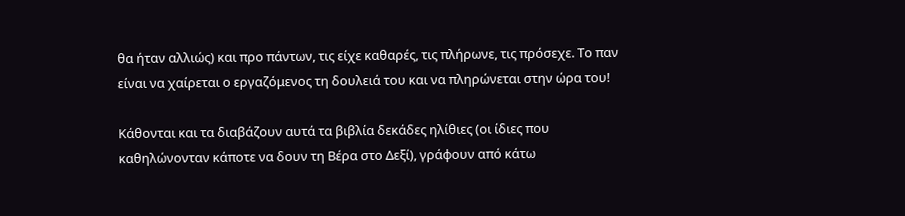θα ήταν αλλιώς) και προ πάντων, τις είχε καθαρές, τις πλήρωνε, τις πρόσεχε. Το παν είναι να χαίρεται ο εργαζόμενος τη δουλειά του και να πληρώνεται στην ώρα του!

Κάθονται και τα διαβάζουν αυτά τα βιβλία δεκάδες ηλίθιες (οι ίδιες που καθηλώνονταν κάποτε να δουν τη Βέρα στο Δεξί), γράφουν από κάτω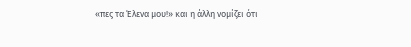«πες τα Έλενα μου!» και η άλλη νομίζει ότι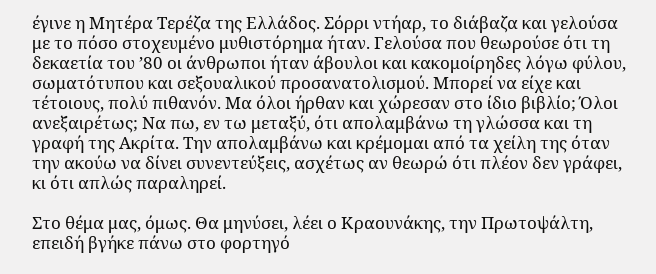έγινε η Μητέρα Τερέζα της Ελλάδος. Σόρρι ντήαρ, το διάβαζα και γελούσα με το πόσο στοχευμένο μυθιστόρημα ήταν. Γελούσα που θεωρούσε ότι τη δεκαετία του ’80 οι άνθρωποι ήταν άβουλοι και κακομοίρηδες λόγω φύλου, σωματότυπου και σεξουαλικού προσανατολισμού. Μπορεί να είχε και τέτοιους, πολύ πιθανόν. Μα όλοι ήρθαν και χώρεσαν στο ίδιο βιβλίο; Όλοι ανεξαιρέτως; Να πω, εν τω μεταξύ, ότι απολαμβάνω τη γλώσσα και τη γραφή της Ακρίτα. Την απολαμβάνω και κρέμομαι από τα χείλη της όταν την ακούω να δίνει συνεντεύξεις, ασχέτως αν θεωρώ ότι πλέον δεν γράφει, κι ότι απλώς παραληρεί.

Στο θέμα μας, όμως. Θα μηνύσει, λέει ο Κραουνάκης, την Πρωτοψάλτη, επειδή βγήκε πάνω στο φορτηγό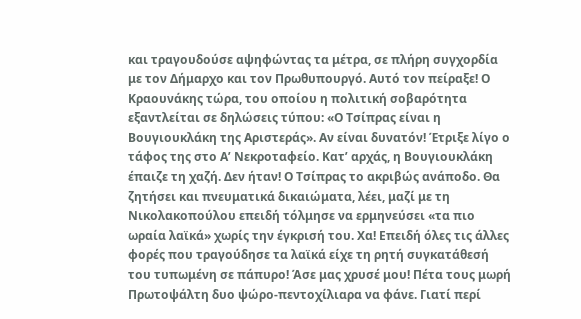και τραγουδούσε αψηφώντας τα μέτρα, σε πλήρη συγχορδία με τον Δήμαρχο και τον Πρωθυπουργό. Αυτό τον πείραξε! Ο Κραουνάκης τώρα, του οποίου η πολιτική σοβαρότητα εξαντλείται σε δηλώσεις τύπου: «Ο Τσίπρας είναι η Βουγιουκλάκη της Αριστεράς». Αν είναι δυνατόν! Έτριξε λίγο ο τάφος της στο Α’ Νεκροταφείο. Κατ’ αρχάς, η Βουγιουκλάκη έπαιζε τη χαζή. Δεν ήταν! Ο Τσίπρας το ακριβώς ανάποδο. Θα ζητήσει και πνευματικά δικαιώματα, λέει, μαζί με τη Νικολακοπούλου επειδή τόλμησε να ερμηνεύσει «τα πιο ωραία λαϊκά» χωρίς την έγκρισή του. Χα! Επειδή όλες τις άλλες φορές που τραγούδησε τα λαϊκά είχε τη ρητή συγκατάθεσή του τυπωμένη σε πάπυρο! Άσε μας χρυσέ μου! Πέτα τους μωρή Πρωτοψάλτη δυο ψώρο-πεντοχίλιαρα να φάνε. Γιατί περί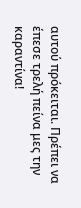αυτού πρόκειται. Πρέπει να έπεσε τρελή πείνα μες την καραντίνα!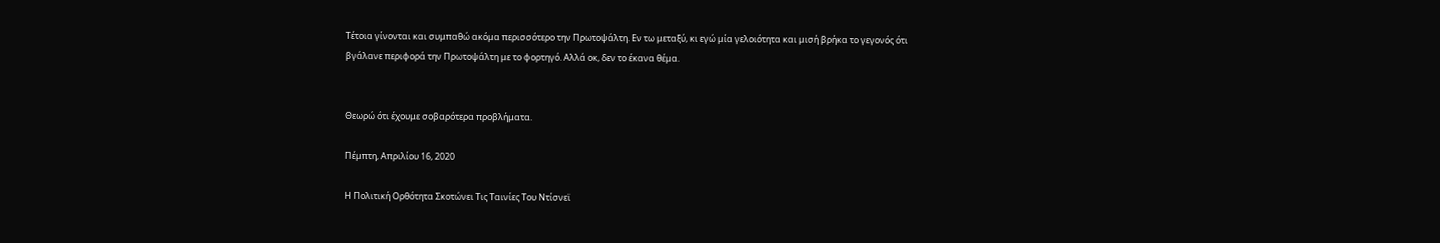Τέτοια γίνονται και συμπαθώ ακόμα περισσότερο την Πρωτοψάλτη. Εν τω μεταξύ, κι εγώ μία γελοιότητα και μισή βρήκα το γεγονός ότι βγάλανε περιφορά την Πρωτοψάλτη με το φορτηγό. Αλλά οκ, δεν το έκανα θέμα.


Θεωρώ ότι έχουμε σοβαρότερα προβλήματα.

Πέμπτη, Απριλίου 16, 2020

Η Πολιτική Ορθότητα Σκοτώνει Τις Ταινίες Του Ντίσνεϊ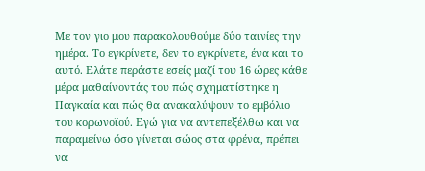Με τον γιο μου παρακολουθούμε δύο ταινίες την ημέρα. Το εγκρίνετε, δεν το εγκρίνετε, ένα και το αυτό. Ελάτε περάστε εσείς μαζί του 16 ώρες κάθε μέρα μαθαίνοντάς του πώς σχηματίστηκε η Παγκαία και πώς θα ανακαλύψουν το εμβόλιο του κορωνοϊού. Εγώ για να αντεπεξέλθω και να παραμείνω όσο γίνεται σώος στα φρένα, πρέπει να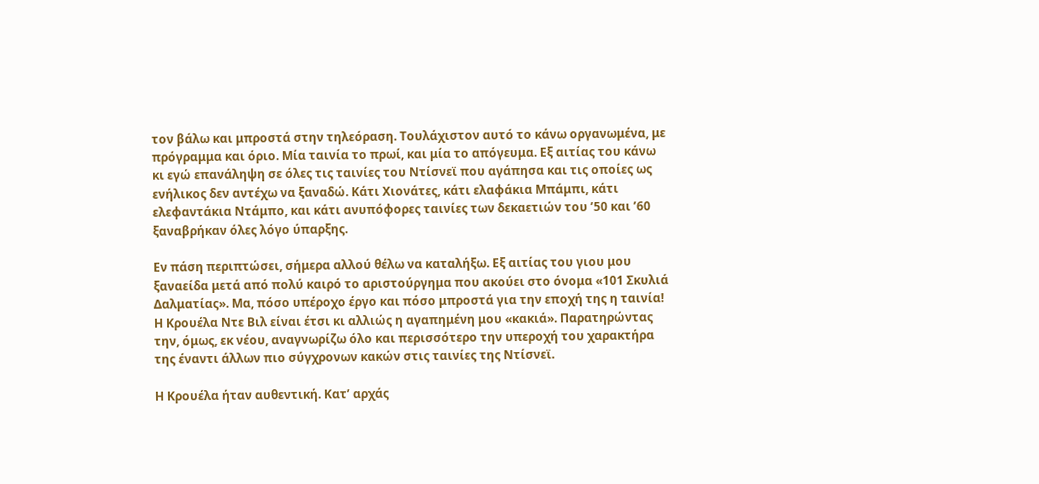τον βάλω και μπροστά στην τηλεόραση. Τουλάχιστον αυτό το κάνω οργανωμένα, με πρόγραμμα και όριο. Μία ταινία το πρωί, και μία το απόγευμα. Εξ αιτίας του κάνω κι εγώ επανάληψη σε όλες τις ταινίες του Ντίσνεϊ που αγάπησα και τις οποίες ως ενήλικος δεν αντέχω να ξαναδώ. Κάτι Χιονάτες, κάτι ελαφάκια Μπάμπι, κάτι ελεφαντάκια Ντάμπο, και κάτι ανυπόφορες ταινίες των δεκαετιών του ’50 και ’60 ξαναβρήκαν όλες λόγο ύπαρξης.

Εν πάση περιπτώσει, σήμερα αλλού θέλω να καταλήξω. Εξ αιτίας του γιου μου ξαναείδα μετά από πολύ καιρό το αριστούργημα που ακούει στο όνομα «101 Σκυλιά Δαλματίας». Μα, πόσο υπέροχο έργο και πόσο μπροστά για την εποχή της η ταινία! Η Κρουέλα Ντε Βιλ είναι έτσι κι αλλιώς η αγαπημένη μου «κακιά». Παρατηρώντας την, όμως, εκ νέου, αναγνωρίζω όλο και περισσότερο την υπεροχή του χαρακτήρα της έναντι άλλων πιο σύγχρονων κακών στις ταινίες της Ντίσνεϊ.

Η Κρουέλα ήταν αυθεντική. Κατ’ αρχάς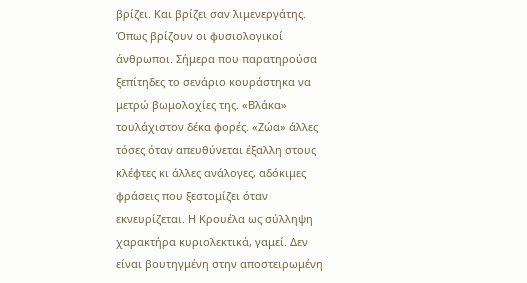βρίζει. Και βρίζει σαν λιμενεργάτης. Όπως βρίζουν οι φυσιολογικοί άνθρωποι. Σήμερα που παρατηρούσα ξεπίτηδες το σενάριο κουράστηκα να μετρώ βωμολοχίες της. «Βλάκα» τουλάχιστον δέκα φορές. «Ζώα» άλλες τόσες όταν απευθύνεται έξαλλη στους κλέφτες κι άλλες ανάλογες, αδόκιμες φράσεις που ξεστομίζει όταν εκνευρίζεται. Η Κρουέλα ως σύλληψη χαρακτήρα κυριολεκτικά, γαμεί. Δεν είναι βουτηγμένη στην αποστειρωμένη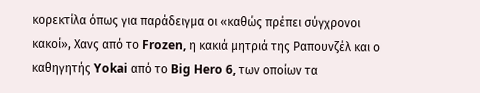κορεκτίλα όπως για παράδειγμα οι «καθώς πρέπει σύγχρονοι κακοί», Χανς από το Frozen, η κακιά μητριά της Ραπουνζέλ και ο καθηγητής Yokai από το Big Hero 6, των οποίων τα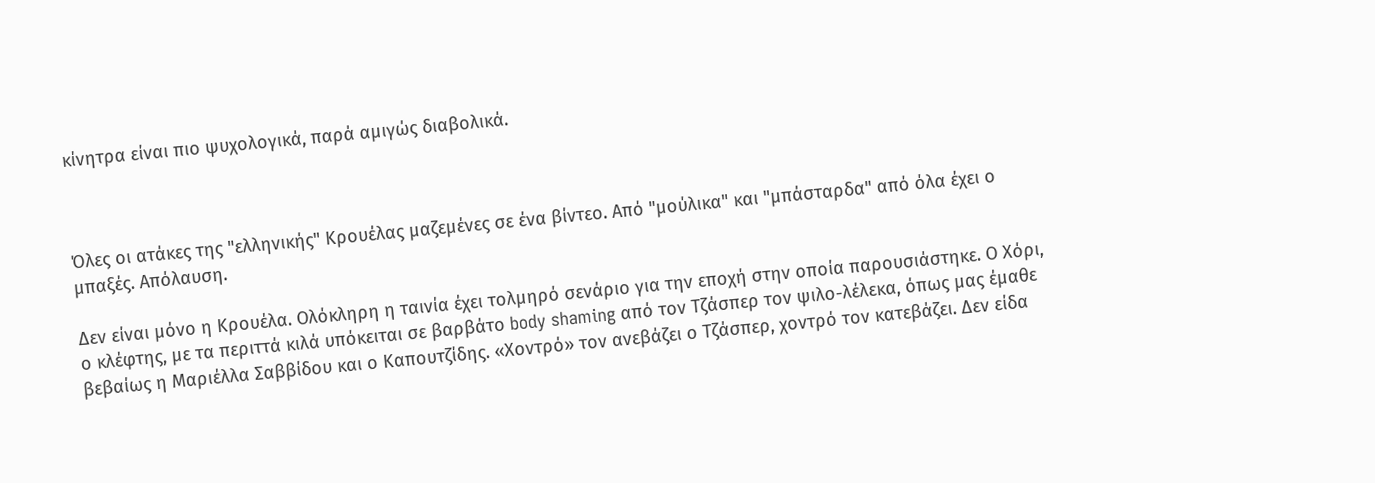κίνητρα είναι πιο ψυχολογικά, παρά αμιγώς διαβολικά.



Όλες οι ατάκες της "ελληνικής" Κρουέλας μαζεμένες σε ένα βίντεο. Από "μούλικα" και "μπάσταρδα" από όλα έχει ο μπαξές. Απόλαυση.

Δεν είναι μόνο η Κρουέλα. Ολόκληρη η ταινία έχει τολμηρό σενάριο για την εποχή στην οποία παρουσιάστηκε. Ο Χόρι, ο κλέφτης, με τα περιττά κιλά υπόκειται σε βαρβάτο body shaming από τον Τζάσπερ τον ψιλο-λέλεκα, όπως μας έμαθε βεβαίως η Μαριέλλα Σαββίδου και ο Καπουτζίδης. «Χοντρό» τον ανεβάζει ο Τζάσπερ, χοντρό τον κατεβάζει. Δεν είδα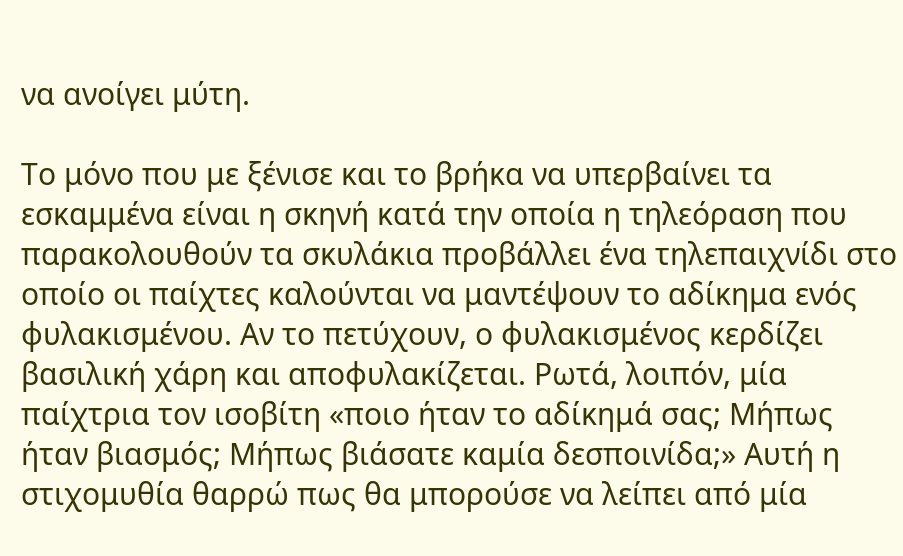να ανοίγει μύτη.

Το μόνο που με ξένισε και το βρήκα να υπερβαίνει τα εσκαμμένα είναι η σκηνή κατά την οποία η τηλεόραση που παρακολουθούν τα σκυλάκια προβάλλει ένα τηλεπαιχνίδι στο οποίο οι παίχτες καλούνται να μαντέψουν το αδίκημα ενός φυλακισμένου. Αν το πετύχουν, ο φυλακισμένος κερδίζει βασιλική χάρη και αποφυλακίζεται. Ρωτά, λοιπόν, μία παίχτρια τον ισοβίτη «ποιο ήταν το αδίκημά σας; Μήπως ήταν βιασμός; Μήπως βιάσατε καμία δεσποινίδα;» Αυτή η στιχομυθία θαρρώ πως θα μπορούσε να λείπει από μία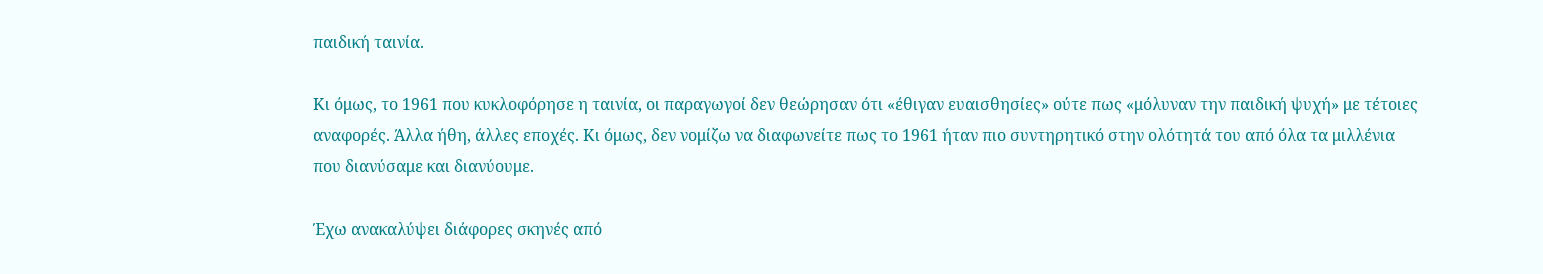παιδική ταινία.

Κι όμως, το 1961 που κυκλοφόρησε η ταινία, οι παραγωγοί δεν θεώρησαν ότι «έθιγαν ευαισθησίες» ούτε πως «μόλυναν την παιδική ψυχή» με τέτοιες αναφορές. Άλλα ήθη, άλλες εποχές. Κι όμως, δεν νομίζω να διαφωνείτε πως το 1961 ήταν πιο συντηρητικό στην ολότητά του από όλα τα μιλλένια που διανύσαμε και διανύουμε.

Έχω ανακαλύψει διάφορες σκηνές από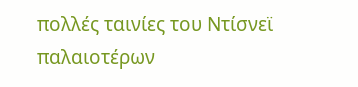πολλές ταινίες του Ντίσνεϊ παλαιοτέρων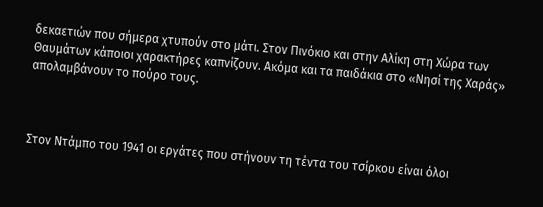δεκαετιών που σήμερα χτυπούν στο μάτι. Στον Πινόκιο και στην Αλίκη στη Χώρα των Θαυμάτων κάποιοι χαρακτήρες καπνίζουν. Ακόμα και τα παιδάκια στο «Νησί της Χαράς» απολαμβάνουν το πούρο τους.



Στον Ντάμπο του 1941 οι εργάτες που στήνουν τη τέντα του τσίρκου είναι όλοι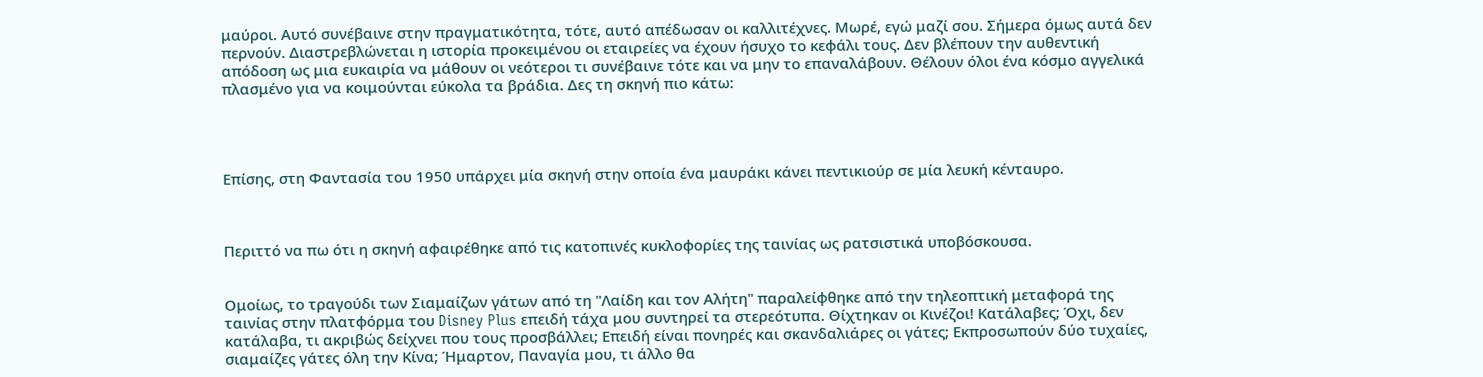μαύροι. Αυτό συνέβαινε στην πραγματικότητα, τότε, αυτό απέδωσαν οι καλλιτέχνες. Μωρέ, εγώ μαζί σου. Σήμερα όμως αυτά δεν περνούν. Διαστρεβλώνεται η ιστορία προκειμένου οι εταιρείες να έχουν ήσυχο το κεφάλι τους. Δεν βλέπουν την αυθεντική απόδοση ως μια ευκαιρία να μάθουν οι νεότεροι τι συνέβαινε τότε και να μην το επαναλάβουν. Θέλουν όλοι ένα κόσμο αγγελικά πλασμένο για να κοιμούνται εύκολα τα βράδια. Δες τη σκηνή πιο κάτω:




Επίσης, στη Φαντασία του 1950 υπάρχει μία σκηνή στην οποία ένα μαυράκι κάνει πεντικιούρ σε μία λευκή κένταυρο.



Περιττό να πω ότι η σκηνή αφαιρέθηκε από τις κατοπινές κυκλοφορίες της ταινίας ως ρατσιστικά υποβόσκουσα.


Ομοίως, το τραγούδι των Σιαμαίζων γάτων από τη "Λαίδη και τον Αλήτη" παραλείφθηκε από την τηλεοπτική μεταφορά της ταινίας στην πλατφόρμα του Disney Plus επειδή τάχα μου συντηρεί τα στερεότυπα. Θίχτηκαν οι Κινέζοι! Κατάλαβες; Όχι, δεν κατάλαβα, τι ακριβώς δείχνει που τους προσβάλλει; Επειδή είναι πονηρές και σκανδαλιάρες οι γάτες; Εκπροσωπούν δύο τυχαίες, σιαμαίζες γάτες όλη την Κίνα; Ήμαρτον, Παναγία μου, τι άλλο θα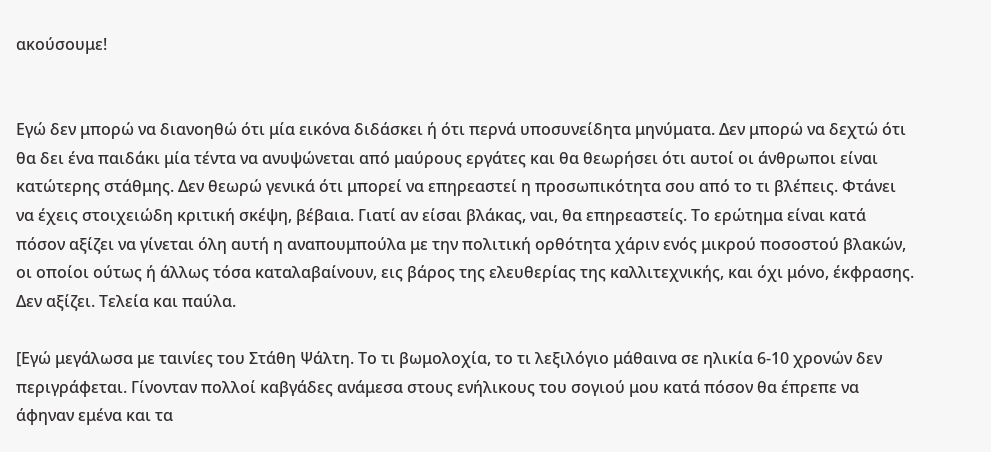ακούσουμε!


Εγώ δεν μπορώ να διανοηθώ ότι μία εικόνα διδάσκει ή ότι περνά υποσυνείδητα μηνύματα. Δεν μπορώ να δεχτώ ότι θα δει ένα παιδάκι μία τέντα να ανυψώνεται από μαύρους εργάτες και θα θεωρήσει ότι αυτοί οι άνθρωποι είναι κατώτερης στάθμης. Δεν θεωρώ γενικά ότι μπορεί να επηρεαστεί η προσωπικότητα σου από το τι βλέπεις. Φτάνει να έχεις στοιχειώδη κριτική σκέψη, βέβαια. Γιατί αν είσαι βλάκας, ναι, θα επηρεαστείς. Το ερώτημα είναι κατά πόσον αξίζει να γίνεται όλη αυτή η αναπουμπούλα με την πολιτική ορθότητα χάριν ενός μικρού ποσοστού βλακών, οι οποίοι ούτως ή άλλως τόσα καταλαβαίνουν, εις βάρος της ελευθερίας της καλλιτεχνικής, και όχι μόνο, έκφρασης. Δεν αξίζει. Τελεία και παύλα.

[Εγώ μεγάλωσα με ταινίες του Στάθη Ψάλτη. Το τι βωμολοχία, το τι λεξιλόγιο μάθαινα σε ηλικία 6-10 χρονών δεν περιγράφεται. Γίνονταν πολλοί καβγάδες ανάμεσα στους ενήλικους του σογιού μου κατά πόσον θα έπρεπε να άφηναν εμένα και τα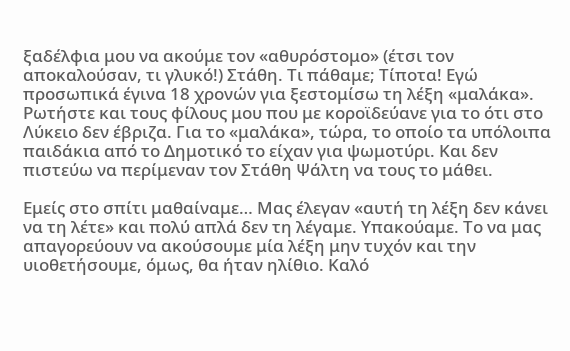ξαδέλφια μου να ακούμε τον «αθυρόστομο» (έτσι τον αποκαλούσαν, τι γλυκό!) Στάθη. Τι πάθαμε; Τίποτα! Εγώ προσωπικά έγινα 18 χρονών για ξεστομίσω τη λέξη «μαλάκα». Ρωτήστε και τους φίλους μου που με κοροϊδεύανε για το ότι στο Λύκειο δεν έβριζα. Για το «μαλάκα», τώρα, το οποίο τα υπόλοιπα παιδάκια από το Δημοτικό το είχαν για ψωμοτύρι. Και δεν πιστεύω να περίμεναν τον Στάθη Ψάλτη να τους το μάθει.

Εμείς στο σπίτι μαθαίναμε… Μας έλεγαν «αυτή τη λέξη δεν κάνει να τη λέτε» και πολύ απλά δεν τη λέγαμε. Υπακούαμε. Το να μας απαγορεύουν να ακούσουμε μία λέξη μην τυχόν και την υιοθετήσουμε, όμως, θα ήταν ηλίθιο. Καλό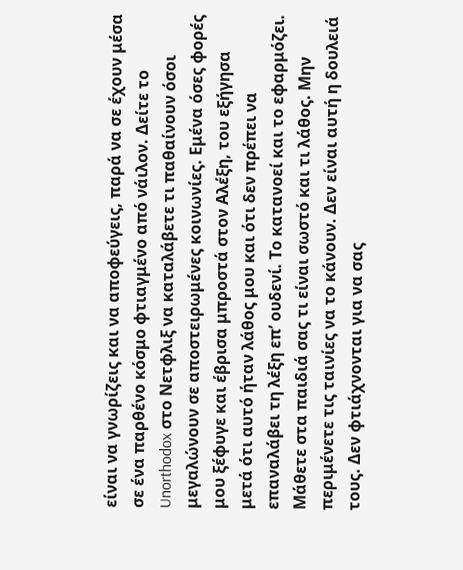είναι να γνωρίζεις και να αποφεύγεις, παρά να σε έχουν μέσα σε ένα παρθένο κόσμο φτιαγμένο από νάιλον. Δείτε το Unorthodox στο Νετφλιξ να καταλάβετε τι παθαίνουν όσοι μεγαλώνουν σε αποστειρωμένες κοινωνίες. Εμένα όσες φορές μου ξέφυγε και έβρισα μπροστά στον Αλέξη, του εξήγησα μετά ότι αυτό ήταν λάθος μου και ότι δεν πρέπει να επαναλάβει τη λέξη επ’ ουδενί. Το κατανοεί και το εφαρμόζει. Μάθετε στα παιδιά σας τι είναι σωστό και τι λάθος. Μην περιμένετε τις ταινίες να το κάνουν. Δεν είναι αυτή η δουλειά τους. Δεν φτιάχνονται για να σας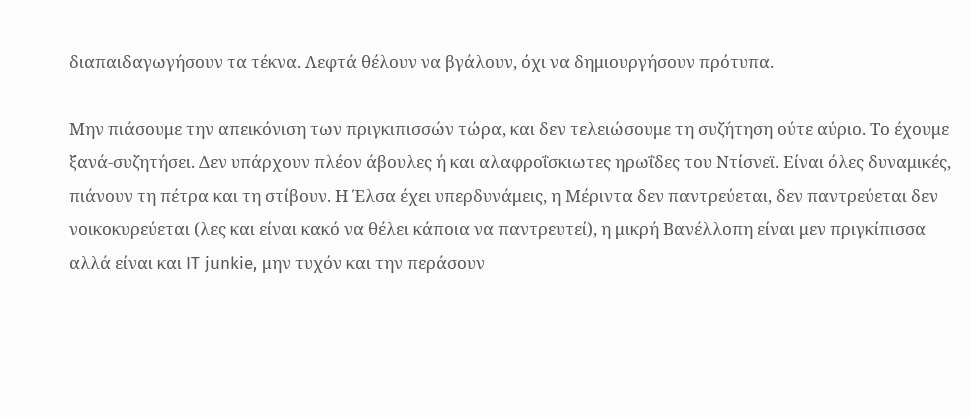διαπαιδαγωγήσουν τα τέκνα. Λεφτά θέλουν να βγάλουν, όχι να δημιουργήσουν πρότυπα.

Μην πιάσουμε την απεικόνιση των πριγκιπισσών τώρα, και δεν τελειώσουμε τη συζήτηση ούτε αύριο. Το έχουμε ξανά-συζητήσει. Δεν υπάρχουν πλέον άβουλες ή και αλαφροΐσκιωτες ηρωΐδες του Ντίσνεϊ. Είναι όλες δυναμικές, πιάνουν τη πέτρα και τη στίβουν. Η Έλσα έχει υπερδυνάμεις, η Μέριντα δεν παντρεύεται, δεν παντρεύεται δεν νοικοκυρεύεται (λες και είναι κακό να θέλει κάποια να παντρευτεί), η μικρή Βανέλλοπη είναι μεν πριγκίπισσα αλλά είναι και IT junkie, μην τυχόν και την περάσουν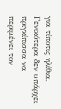για τίποτις ηλίθια. Γενικότερα δεν υπάρχει πριγκίπισσα να περιμένει τον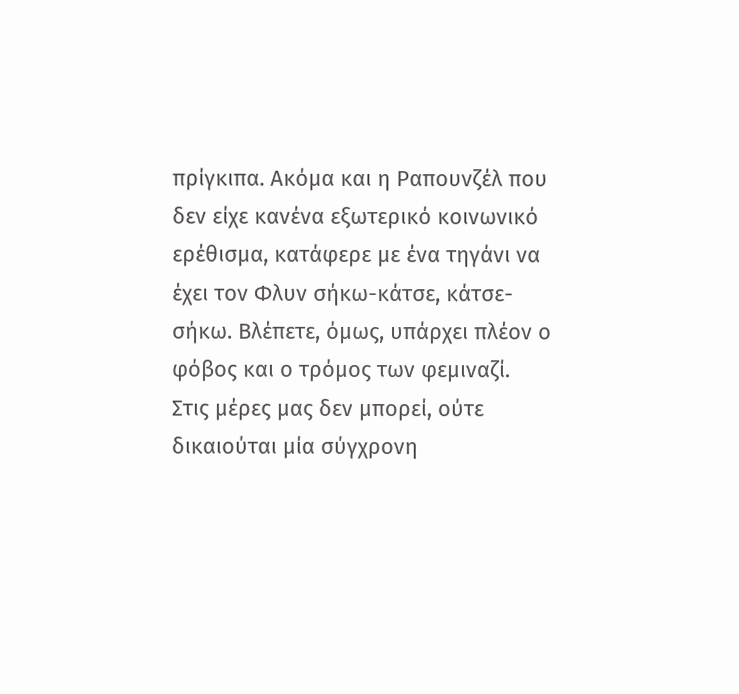πρίγκιπα. Ακόμα και η Ραπουνζέλ που δεν είχε κανένα εξωτερικό κοινωνικό ερέθισμα, κατάφερε με ένα τηγάνι να έχει τον Φλυν σήκω-κάτσε, κάτσε-σήκω. Βλέπετε, όμως, υπάρχει πλέον ο φόβος και ο τρόμος των φεμιναζί. Στις μέρες μας δεν μπορεί, ούτε δικαιούται μία σύγχρονη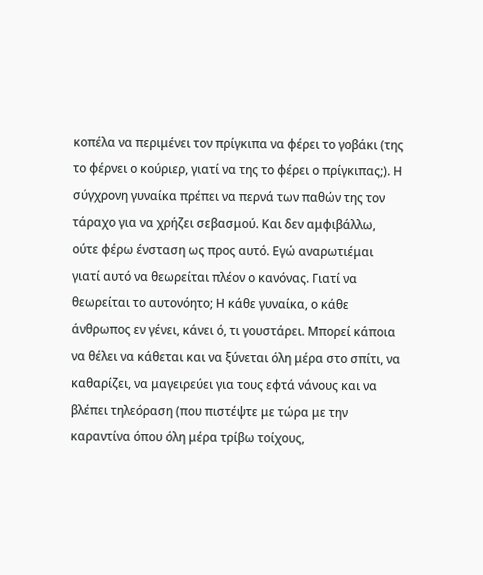κοπέλα να περιμένει τον πρίγκιπα να φέρει το γοβάκι (της το φέρνει ο κούριερ, γιατί να της το φέρει ο πρίγκιπας;). Η σύγχρονη γυναίκα πρέπει να περνά των παθών της τον τάραχο για να χρήζει σεβασμού. Και δεν αμφιβάλλω, ούτε φέρω ένσταση ως προς αυτό. Εγώ αναρωτιέμαι γιατί αυτό να θεωρείται πλέον ο κανόνας. Γιατί να θεωρείται το αυτονόητο; Η κάθε γυναίκα, ο κάθε άνθρωπος εν γένει, κάνει ό, τι γουστάρει. Μπορεί κάποια να θέλει να κάθεται και να ξύνεται όλη μέρα στο σπίτι, να καθαρίζει, να μαγειρεύει για τους εφτά νάνους και να βλέπει τηλεόραση (που πιστέψτε με τώρα με την καραντίνα όπου όλη μέρα τρίβω τοίχους,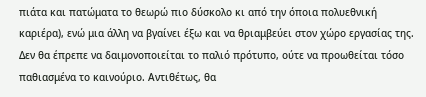πιάτα και πατώματα το θεωρώ πιο δύσκολο κι από την όποια πολυεθνική καριέρα), ενώ μια άλλη να βγαίνει έξω και να θριαμβεύει στον χώρο εργασίας της. Δεν θα έπρεπε να δαιμονοποιείται το παλιό πρότυπο, ούτε να προωθείται τόσο παθιασμένα το καινούριο. Αντιθέτως, θα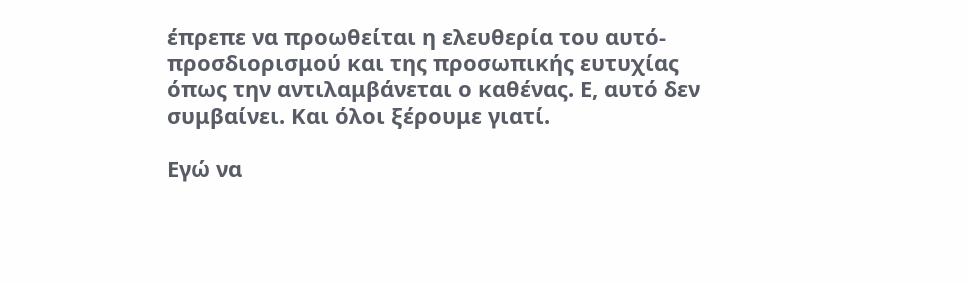έπρεπε να προωθείται η ελευθερία του αυτό-προσδιορισμού και της προσωπικής ευτυχίας όπως την αντιλαμβάνεται ο καθένας. Ε, αυτό δεν συμβαίνει. Και όλοι ξέρουμε γιατί.

Εγώ να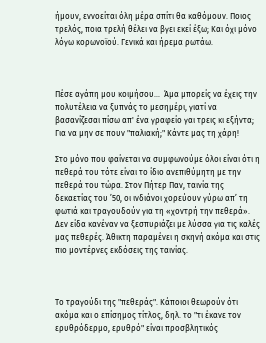ήμουν, εννοείται όλη μέρα σπίτι θα καθόμουν. Ποιος τρελός, ποια τρελή θέλει να βγει εκεί έξω; Και όχι μόνο λόγω κορωνοϊού. Γενικά και ήρεμα ρωτάω.



Πέσε αγάπη μου κοιμήσου...  Άμα μπορείς να έχεις την πολυτέλεια να ξυπνάς το μεσημέρι, γιατί να βασανίζεσαι πίσω απ' ένα γραφείο γαι τρεις κι εξήντα; Για να μην σε πουν "παλιακή;" Κάντε μας τη χάρη!

Στο μόνο που φαίνεται να συμφωνούμε όλοι είναι ότι η πεθερά του τότε είναι το ίδιο ανεπιθύμητη με την πεθερά του τώρα. Στον Πήτερ Παν, ταινία της δεκαετίας του ’50, οι ινδιάνοι χορεύουν γύρω απ’ τη φωτιά και τραγουδούν για τη «χοντρή την πεθερά». Δεν είδα κανέναν να ξεσπυριάζει με λύσσα για τις καλές μας πεθερές. Άθικτη παραμένει η σκηνή ακόμα και στις πιο μοντέρνες εκδόσεις της ταινίας.



Το τραγούδι της "πεθεράς". Κάποιοι θεωρούν ότι ακόμα και ο επίσημος τίτλος, δηλ. το "τι έκανε τον ερυθρόδερμο, ερυθρό" είναι προσβλητικός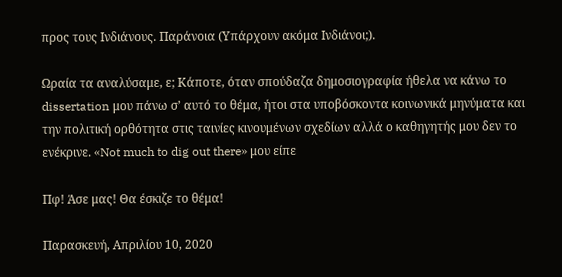προς τους Ινδιάνους. Παράνοια (Υπάρχουν ακόμα Ινδιάνοι;).

Ωραία τα αναλύσαμε, ε; Κάποτε, όταν σπούδαζα δημοσιογραφία ήθελα να κάνω το dissertation μου πάνω σ’ αυτό το θέμα, ήτοι στα υποβόσκοντα κοινωνικά μηνύματα και την πολιτική ορθότητα στις ταινίες κινουμένων σχεδίων αλλά ο καθηγητής μου δεν το ενέκρινε. «Not much to dig out there» μου είπε

Πφ! Άσε μας! Θα έσκιζε το θέμα!

Παρασκευή, Απριλίου 10, 2020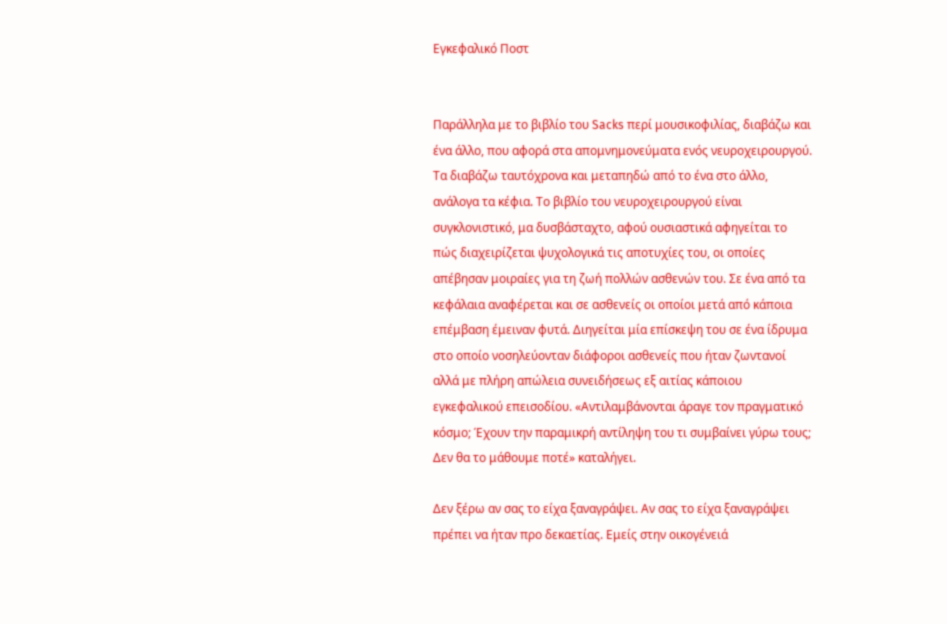Εγκεφαλικό Ποστ


Παράλληλα με το βιβλίο του Sacks περί μουσικοφιλίας, διαβάζω και ένα άλλο, που αφορά στα απομνημονεύματα ενός νευροχειρουργού. Τα διαβάζω ταυτόχρονα και μεταπηδώ από το ένα στο άλλο, ανάλογα τα κέφια. Το βιβλίο του νευροχειρουργού είναι συγκλονιστικό, μα δυσβάσταχτο, αφού ουσιαστικά αφηγείται το πώς διαχειρίζεται ψυχολογικά τις αποτυχίες του, οι οποίες απέβησαν μοιραίες για τη ζωή πολλών ασθενών του. Σε ένα από τα κεφάλαια αναφέρεται και σε ασθενείς οι οποίοι μετά από κάποια επέμβαση έμειναν φυτά. Διηγείται μία επίσκεψη του σε ένα ίδρυμα στο οποίο νοσηλεύονταν διάφοροι ασθενείς που ήταν ζωντανοί αλλά με πλήρη απώλεια συνειδήσεως εξ αιτίας κάποιου εγκεφαλικού επεισοδίου. «Αντιλαμβάνονται άραγε τον πραγματικό κόσμο; Έχουν την παραμικρή αντίληψη του τι συμβαίνει γύρω τους; Δεν θα το μάθουμε ποτέ» καταλήγει.

Δεν ξέρω αν σας το είχα ξαναγράψει. Αν σας το είχα ξαναγράψει πρέπει να ήταν προ δεκαετίας. Εμείς στην οικογένειά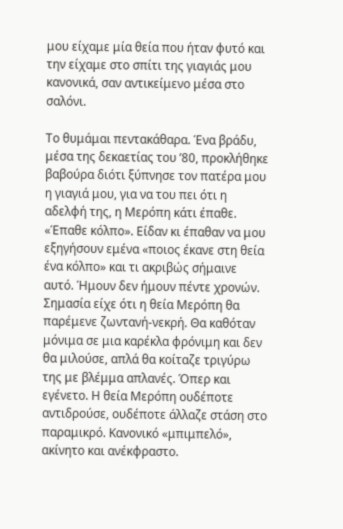μου είχαμε μία θεία που ήταν φυτό και την είχαμε στο σπίτι της γιαγιάς μου κανονικά, σαν αντικείμενο μέσα στο σαλόνι.

Το θυμάμαι πεντακάθαρα. Ένα βράδυ,  μέσα της δεκαετίας του ’80, προκλήθηκε βαβούρα διότι ξύπνησε τον πατέρα μου η γιαγιά μου, για να του πει ότι η αδελφή της, η Μερόπη κάτι έπαθε. «Έπαθε κόλπο». Είδαν κι έπαθαν να μου εξηγήσουν εμένα «ποιος έκανε στη θεία ένα κόλπο» και τι ακριβώς σήμαινε αυτό. Ήμουν δεν ήμουν πέντε χρονών. Σημασία είχε ότι η θεία Μερόπη θα παρέμενε ζωντανή-νεκρή. Θα καθόταν μόνιμα σε μια καρέκλα φρόνιμη και δεν θα μιλούσε, απλά θα κοίταζε τριγύρω της με βλέμμα απλανές. Όπερ και εγένετο. Η θεία Μερόπη ουδέποτε αντιδρούσε, ουδέποτε άλλαζε στάση στο παραμικρό. Κανονικό «μπιμπελό», ακίνητο και ανέκφραστο.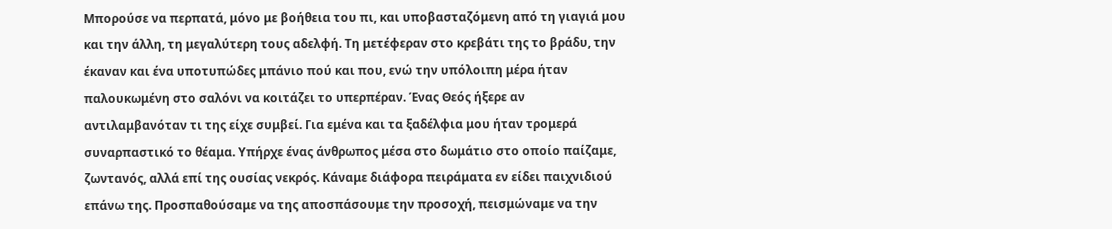Μπορούσε να περπατά, μόνο με βοήθεια του πι, και υποβασταζόμενη από τη γιαγιά μου και την άλλη, τη μεγαλύτερη τους αδελφή. Τη μετέφεραν στο κρεβάτι της το βράδυ, την έκαναν και ένα υποτυπώδες μπάνιο πού και που, ενώ την υπόλοιπη μέρα ήταν παλουκωμένη στο σαλόνι να κοιτάζει το υπερπέραν. Ένας Θεός ήξερε αν αντιλαμβανόταν τι της είχε συμβεί. Για εμένα και τα ξαδέλφια μου ήταν τρομερά συναρπαστικό το θέαμα. Υπήρχε ένας άνθρωπος μέσα στο δωμάτιο στο οποίο παίζαμε, ζωντανός, αλλά επί της ουσίας νεκρός. Κάναμε διάφορα πειράματα εν είδει παιχνιδιού επάνω της. Προσπαθούσαμε να της αποσπάσουμε την προσοχή, πεισμώναμε να την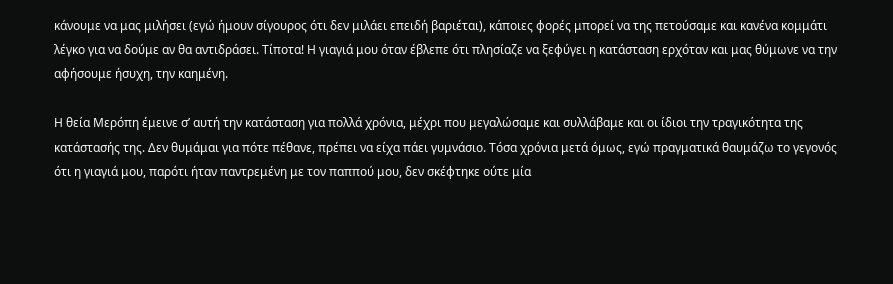κάνουμε να μας μιλήσει (εγώ ήμουν σίγουρος ότι δεν μιλάει επειδή βαριέται), κάποιες φορές μπορεί να της πετούσαμε και κανένα κομμάτι λέγκο για να δούμε αν θα αντιδράσει. Τίποτα! Η γιαγιά μου όταν έβλεπε ότι πλησίαζε να ξεφύγει η κατάσταση ερχόταν και μας θύμωνε να την αφήσουμε ήσυχη, την καημένη.

Η θεία Μερόπη έμεινε σ’ αυτή την κατάσταση για πολλά χρόνια, μέχρι που μεγαλώσαμε και συλλάβαμε και οι ίδιοι την τραγικότητα της κατάστασής της. Δεν θυμάμαι για πότε πέθανε, πρέπει να είχα πάει γυμνάσιο. Τόσα χρόνια μετά όμως, εγώ πραγματικά θαυμάζω το γεγονός ότι η γιαγιά μου, παρότι ήταν παντρεμένη με τον παππού μου, δεν σκέφτηκε ούτε μία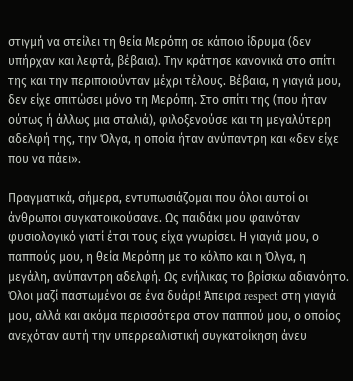στιγμή να στείλει τη θεία Μερόπη σε κάποιο ίδρυμα (δεν υπήρχαν και λεφτά, βέβαια). Την κράτησε κανονικά στο σπίτι της και την περιποιούνταν μέχρι τέλους. Βέβαια, η γιαγιά μου, δεν είχε σπιτώσει μόνο τη Μερόπη. Στο σπίτι της (που ήταν ούτως ή άλλως μια σταλιά), φιλοξενούσε και τη μεγαλύτερη αδελφή της, την Όλγα, η οποία ήταν ανύπαντρη και «δεν είχε που να πάει».

Πραγματικά, σήμερα, εντυπωσιάζομαι που όλοι αυτοί οι άνθρωποι συγκατοικούσανε. Ως παιδάκι μου φαινόταν φυσιολογικό γιατί έτσι τους είχα γνωρίσει. Η γιαγιά μου, ο παππούς μου, η θεία Μερόπη με το κόλπο και η Όλγα, η μεγάλη, ανύπαντρη αδελφή. Ως ενήλικας το βρίσκω αδιανόητο. Όλοι μαζί παστωμένοι σε ένα δυάρι! Άπειρα respect στη γιαγιά μου, αλλά και ακόμα περισσότερα στον παππού μου, ο οποίος ανεχόταν αυτή την υπερρεαλιστική συγκατοίκηση άνευ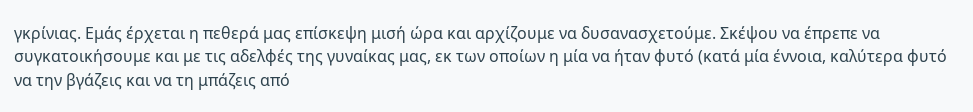γκρίνιας. Εμάς έρχεται η πεθερά μας επίσκεψη μισή ώρα και αρχίζουμε να δυσανασχετούμε. Σκέψου να έπρεπε να συγκατοικήσουμε και με τις αδελφές της γυναίκας μας, εκ των οποίων η μία να ήταν φυτό (κατά μία έννοια, καλύτερα φυτό να την βγάζεις και να τη μπάζεις από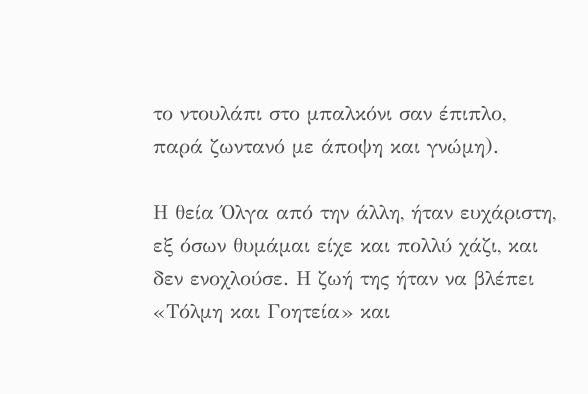το ντουλάπι στο μπαλκόνι σαν έπιπλο, παρά ζωντανό με άποψη και γνώμη).

Η θεία Όλγα από την άλλη, ήταν ευχάριστη, εξ όσων θυμάμαι είχε και πολλύ χάζι, και δεν ενοχλούσε. Η ζωή της ήταν να βλέπει «Τόλμη και Γοητεία» και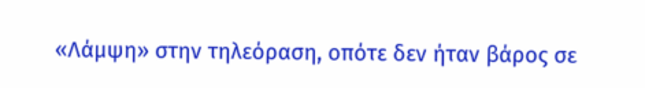«Λάμψη» στην τηλεόραση, οπότε δεν ήταν βάρος σε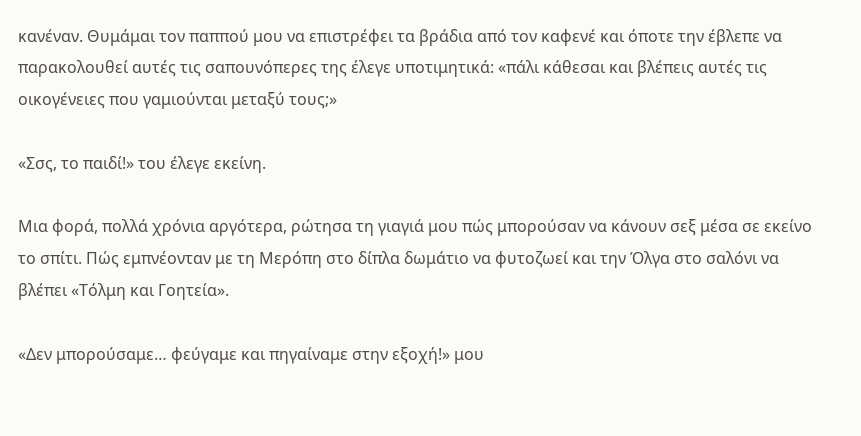κανέναν. Θυμάμαι τον παππού μου να επιστρέφει τα βράδια από τον καφενέ και όποτε την έβλεπε να παρακολουθεί αυτές τις σαπουνόπερες της έλεγε υποτιμητικά: «πάλι κάθεσαι και βλέπεις αυτές τις οικογένειες που γαμιούνται μεταξύ τους;»

«Σσς, το παιδί!» του έλεγε εκείνη.

Μια φορά, πολλά χρόνια αργότερα, ρώτησα τη γιαγιά μου πώς μπορούσαν να κάνουν σεξ μέσα σε εκείνο το σπίτι. Πώς εμπνέονταν με τη Μερόπη στο δίπλα δωμάτιο να φυτοζωεί και την Όλγα στο σαλόνι να βλέπει «Τόλμη και Γοητεία».

«Δεν μπορούσαμε… φεύγαμε και πηγαίναμε στην εξοχή!» μου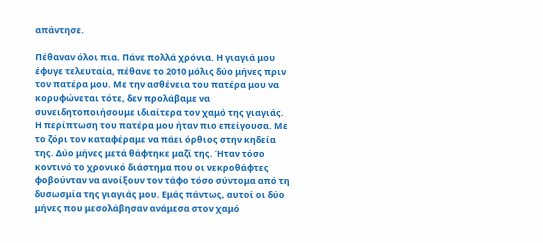απάντησε.

Πέθαναν όλοι πια. Πάνε πολλά χρόνια. Η γιαγιά μου έφυγε τελευταία, πέθανε το 2010 μόλις δύο μήνες πριν τον πατέρα μου. Με την ασθένεια του πατέρα μου να κορυφώνεται τότε, δεν προλάβαμε να συνειδητοποιήσουμε ιδιαίτερα τον χαμό της γιαγιάς. Η περίπτωση του πατέρα μου ήταν πιο επείγουσα. Με το ζόρι τον καταφέραμε να πάει όρθιος στην κηδεία της. Δύο μήνες μετά θάφτηκε μαζί της. Ήταν τόσο κοντινό το χρονικό διάστημα που οι νεκροθάφτες φοβούνταν να ανοίξουν τον τάφο τόσο σύντομα από τη δυσωσμία της γιαγιάς μου. Εμάς πάντως, αυτοί οι δύο μήνες που μεσολάβησαν ανάμεσα στον χαμό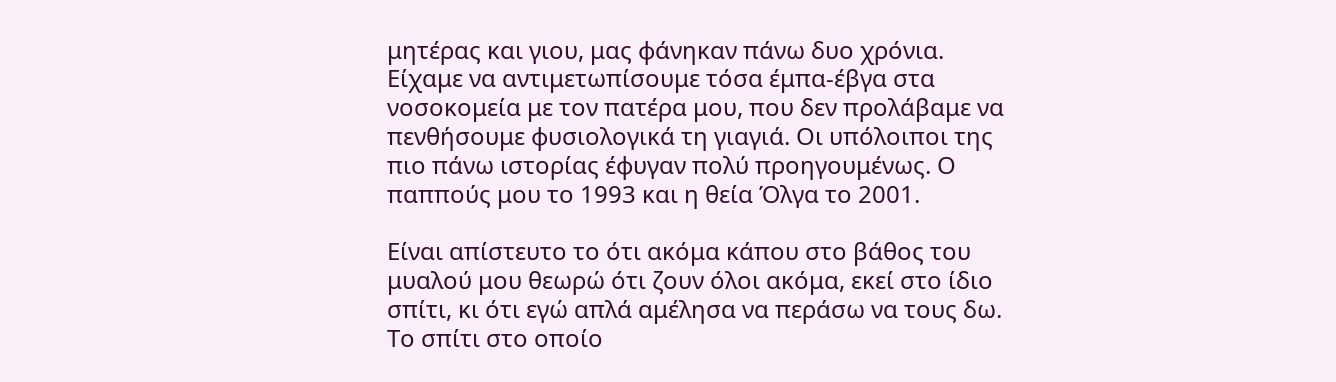μητέρας και γιου, μας φάνηκαν πάνω δυο χρόνια. Είχαμε να αντιμετωπίσουμε τόσα έμπα-έβγα στα νοσοκομεία με τον πατέρα μου, που δεν προλάβαμε να πενθήσουμε φυσιολογικά τη γιαγιά. Οι υπόλοιποι της πιο πάνω ιστορίας έφυγαν πολύ προηγουμένως. Ο παππούς μου το 1993 και η θεία Όλγα το 2001.

Είναι απίστευτο το ότι ακόμα κάπου στο βάθος του μυαλού μου θεωρώ ότι ζουν όλοι ακόμα, εκεί στο ίδιο σπίτι, κι ότι εγώ απλά αμέλησα να περάσω να τους δω. Το σπίτι στο οποίο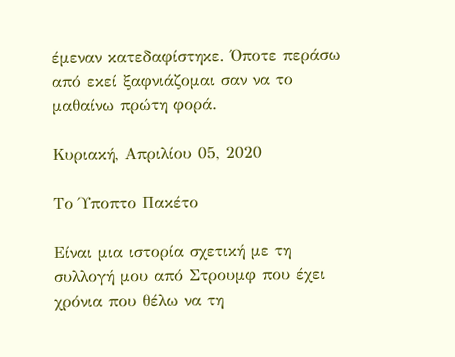έμεναν κατεδαφίστηκε. Όποτε περάσω από εκεί ξαφνιάζομαι σαν να το μαθαίνω πρώτη φορά.

Κυριακή, Απριλίου 05, 2020

Το Ύποπτο Πακέτο

Είναι μια ιστορία σχετική με τη συλλογή μου από Στρουμφ που έχει χρόνια που θέλω να τη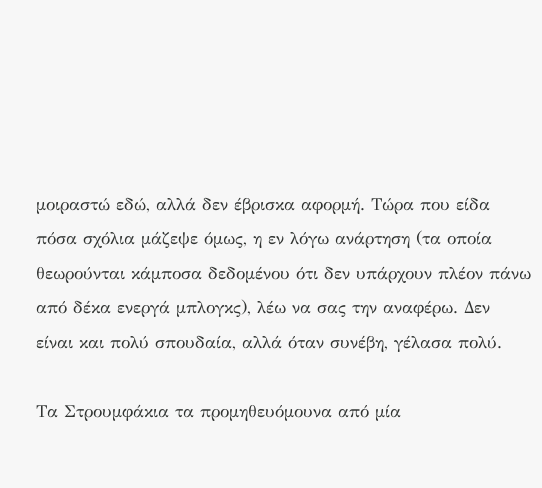μοιραστώ εδώ, αλλά δεν έβρισκα αφορμή. Τώρα που είδα πόσα σχόλια μάζεψε όμως, η εν λόγω ανάρτηση (τα οποία θεωρούνται κάμποσα δεδομένου ότι δεν υπάρχουν πλέον πάνω από δέκα ενεργά μπλογκς), λέω να σας την αναφέρω. Δεν είναι και πολύ σπουδαία, αλλά όταν συνέβη, γέλασα πολύ.

Τα Στρουμφάκια τα προμηθευόμουνα από μία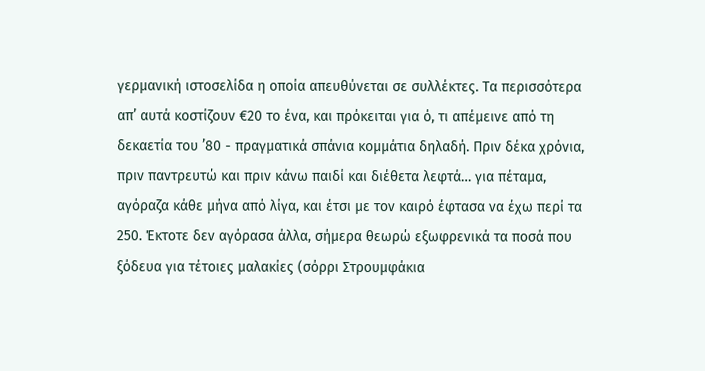γερμανική ιστοσελίδα η οποία απευθύνεται σε συλλέκτες. Τα περισσότερα απ’ αυτά κοστίζουν €20 το ένα, και πρόκειται για ό, τι απέμεινε από τη δεκαετία του ’80 - πραγματικά σπάνια κομμάτια δηλαδή. Πριν δέκα χρόνια, πριν παντρευτώ και πριν κάνω παιδί και διέθετα λεφτά… για πέταμα, αγόραζα κάθε μήνα από λίγα, και έτσι με τον καιρό έφτασα να έχω περί τα 250. Έκτοτε δεν αγόρασα άλλα, σήμερα θεωρώ εξωφρενικά τα ποσά που ξόδευα για τέτοιες μαλακίες (σόρρι Στρουμφάκια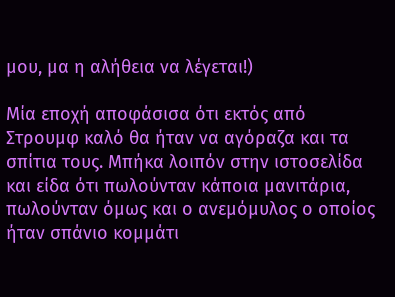μου, μα η αλήθεια να λέγεται!)

Μία εποχή αποφάσισα ότι εκτός από Στρουμφ καλό θα ήταν να αγόραζα και τα σπίτια τους. Μπήκα λοιπόν στην ιστοσελίδα και είδα ότι πωλούνταν κάποια μανιτάρια, πωλούνταν όμως και ο ανεμόμυλος ο οποίος ήταν σπάνιο κομμάτι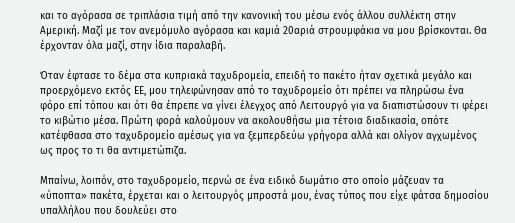και το αγόρασα σε τριπλάσια τιμή από την κανονική του μέσω ενός άλλου συλλέκτη στην Αμερική. Μαζί με τον ανεμόμυλο αγόρασα και καμιά 20αριά στρουμφάκια να μου βρίσκονται. Θα έρχονταν όλα μαζί, στην ίδια παραλαβή.

Όταν έφτασε το δέμα στα κυπριακά ταχυδρομεία, επειδή το πακέτο ήταν σχετικά μεγάλο και προερχόμενο εκτός ΕΕ, μου τηλεφώνησαν από το ταχυδρομείο ότι πρέπει να πληρώσω ένα φόρο επί τόπου και ότι θα έπρεπε να γίνει έλεγχος από Λειτουργό για να διαπιστώσουν τι φέρει το κιβώτιο μέσα. Πρώτη φορά καλούμουν να ακολουθήσω μια τέτοια διαδικασία, οπότε κατέφθασα στο ταχυδρομείο αμέσως για να ξεμπερδεύω γρήγορα αλλά και ολίγον αγχωμένος ως προς το τι θα αντιμετώπιζα.

Μπαίνω, λοιπόν, στο ταχυδρομείο, περνώ σε ένα ειδικό δωμάτιο στο οποίο μάζευαν τα «ύποπτα» πακέτα, έρχεται και ο λειτουργός μπροστά μου, ένας τύπος που είχε φάτσα δημοσίου υπαλλήλου που δουλεύει στο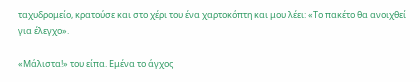ταχυδρομείο, κρατoύσε και στο χέρι του ένα χαρτοκόπτη και μου λέει: «Το πακέτο θα ανοιχθεί για έλεγχο».

«Μάλιστα!» του είπα. Εμένα το άγχος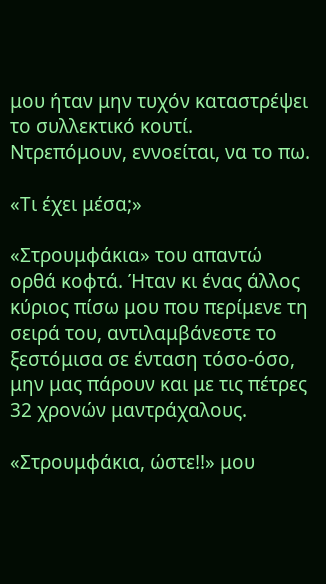μου ήταν μην τυχόν καταστρέψει το συλλεκτικό κουτί. Ντρεπόμουν, εννοείται, να το πω.

«Τι έχει μέσα;»

«Στρουμφάκια» του απαντώ ορθά κοφτά. Ήταν κι ένας άλλος κύριος πίσω μου που περίμενε τη σειρά του, αντιλαμβάνεστε το ξεστόμισα σε ένταση τόσο-όσο, μην μας πάρουν και με τις πέτρες 32 χρονών μαντράχαλους.

«Στρουμφάκια, ώστε!!» μου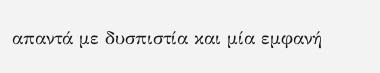απαντά με δυσπιστία και μία εμφανή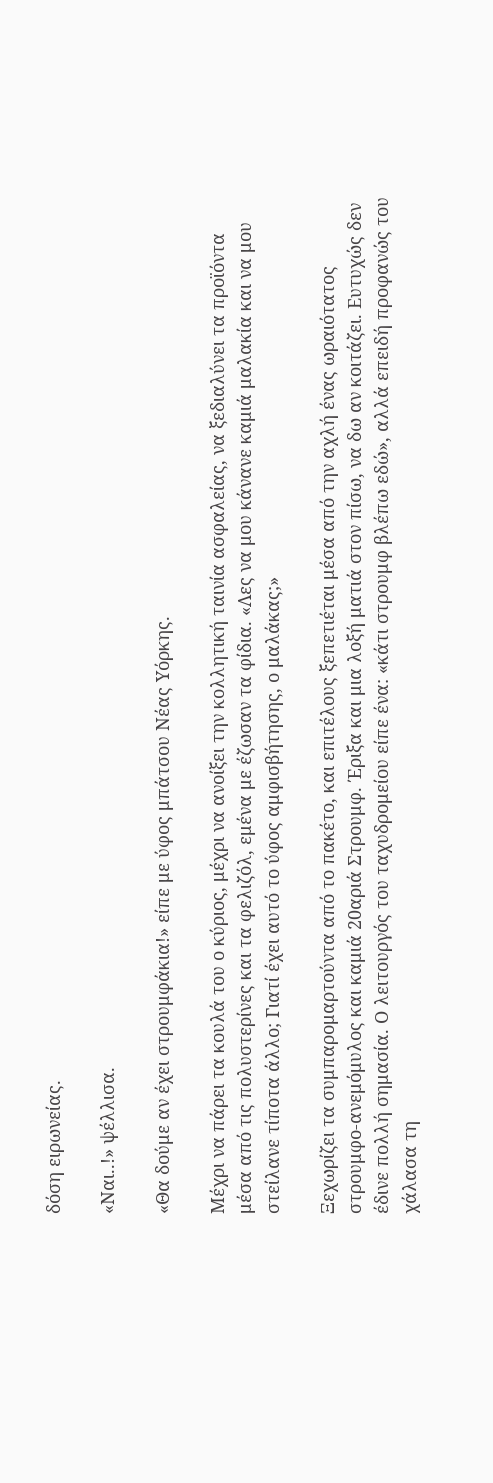δόση ειρωνείας.

«Ναι..!» ψέλλισα.

«Θα δούμε αν έχει στρουμφάκια!» είπε με ύφος μπάτσου Νέας Υόρκης.

Μέχρι να πάρει τα κουλά του ο κύριος, μέχρι να ανοίξει την κολλητική ταινία ασφαλείας, να ξεδιαλύνει τα προϊόντα μέσα από τις πολυστερίνες και τα φελιζόλ, εμένα με έζωσαν τα φίδια. «Λες να μου κάνανε καμιά μαλακία και να μου στείλανε τίποτα άλλο; Γιατί έχει αυτό το ύφος αμφισβήτησης, ο μαλάκας;»

Ξεχωρίζει τα συμπαρομαρτούντα από το πακέτο, και επιτέλους ξεπετιέται μέσα από την αχλή ένας ωραιότατος στρουμφο-ανεμόμυλος και καμιά 20αριά Στρουμφ. Έριξα και μια λοξή ματιά στον πίσω, να δω αν κοιτάζει. Ευτυχώς δεν έδινε πολλή σημασία. Ο λειτουργός του ταχυδρομείου είπε ένα: «κάτι στρουμφ βλέπω εδώ», αλλά επειδή προφανώς του χάλασα τη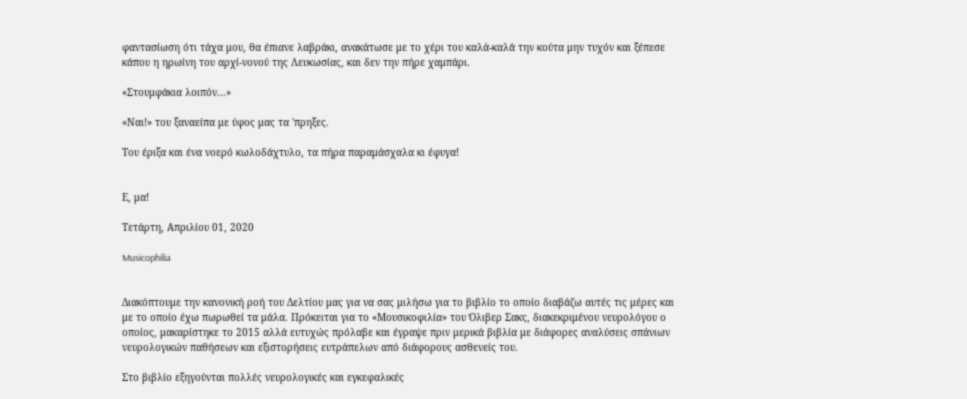φαντασίωση ότι τάχα μου, θα έπιανε λαβράκι, ανακάτωσε με το χέρι του καλά-καλά την κούτα μην τυχόν και ξέπεσε κάπου η ηρωίνη του αρχί-νονού της Λευκωσίας, και δεν την πήρε χαμπάρι.

«Στουμφάκια λοιπόν...»

«Ναι!» του ξαναείπα με ύφος μας τα 'πρηξες.

Του έριξα και ένα νοερό κωλοδάχτυλο, τα πήρα παραμάσχαλα κι έφυγα!


Ε, μα!

Τετάρτη, Απριλίου 01, 2020

Musicophilia


Διακόπτουμε την κανονική ροή του Δελτίου μας για να σας μιλήσω για το βιβλίο το οποίο διαβάζω αυτές τις μέρες και με το οποίο έχω πωρωθεί τα μάλα. Πρόκειται για το «Μουσικοφιλία» του Όλιβερ Σακς, διακεκριμένου νευρολόγου ο οποίος, μακαρίστηκε το 2015 αλλά ευτυχώς πρόλαβε και έγραψε πριν μερικά βιβλία με διάφορες αναλύσεις σπάνιων νευρολογικών παθήσεων και εξιστορήσεις ευτράπελων από διάφορους ασθενείς του.

Στο βιβλίο εξηγούνται πολλές νευρολογικές και εγκεφαλικές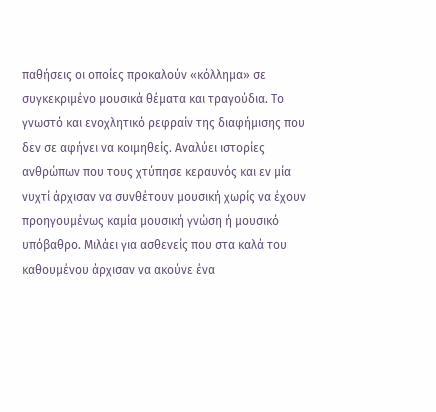παθήσεις οι οποίες προκαλούν «κόλλημα» σε συγκεκριμένο μουσικά θέματα και τραγούδια. Το γνωστό και ενοχλητικό ρεφραίν της διαφήμισης που δεν σε αφήνει να κοιμηθείς. Αναλύει ιστορίες ανθρώπων που τους χτύπησε κεραυνός και εν μία νυχτί άρχισαν να συνθέτουν μουσική χωρίς να έχουν προηγουμένως καμία μουσική γνώση ή μουσικό υπόβαθρο. Μιλάει για ασθενείς που στα καλά του καθουμένου άρχισαν να ακούνε ένα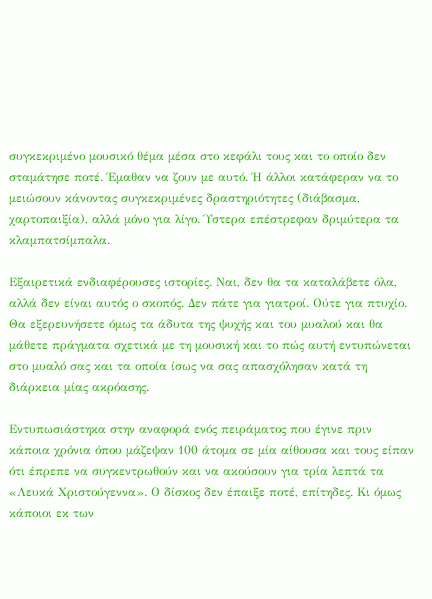συγκεκριμένο μουσικό θέμα μέσα στο κεφάλι τους και το οποίο δεν σταμάτησε ποτέ. Έμαθαν να ζουν με αυτό. Ή άλλοι κατάφεραν να το μειώσουν κάνοντας συγκεκριμένες δραστηριότητες (διάβασμα, χαρτοπαιξία), αλλά μόνο για λίγο. Ύστερα επέστρεφαν δριμύτερα τα κλαμπατσίμπαλα.

Εξαιρετικά ενδιαφέρουσες ιστορίες. Ναι, δεν θα τα καταλάβετε όλα, αλλά δεν είναι αυτός ο σκοπός. Δεν πάτε για γιατροί. Ούτε για πτυχίο. Θα εξερευνήσετε όμως τα άδυτα της ψυχής και του μυαλού και θα μάθετε πράγματα σχετικά με τη μουσική και το πώς αυτή εντυπώνεται στο μυαλό σας και τα οποία ίσως να σας απασχόλησαν κατά τη διάρκεια μίας ακρόασης.

Εντυπωσιάστηκα στην αναφορά ενός πειράματος που έγινε πριν κάποια χρόνια όπου μάζεψαν 100 άτομα σε μία αίθουσα και τους είπαν ότι έπρεπε να συγκεντρωθούν και να ακούσουν για τρία λεπτά τα «Λευκά Χριστούγεννα». Ο δίσκος δεν έπαιξε ποτέ, επίτηδες. Κι όμως κάποιοι εκ των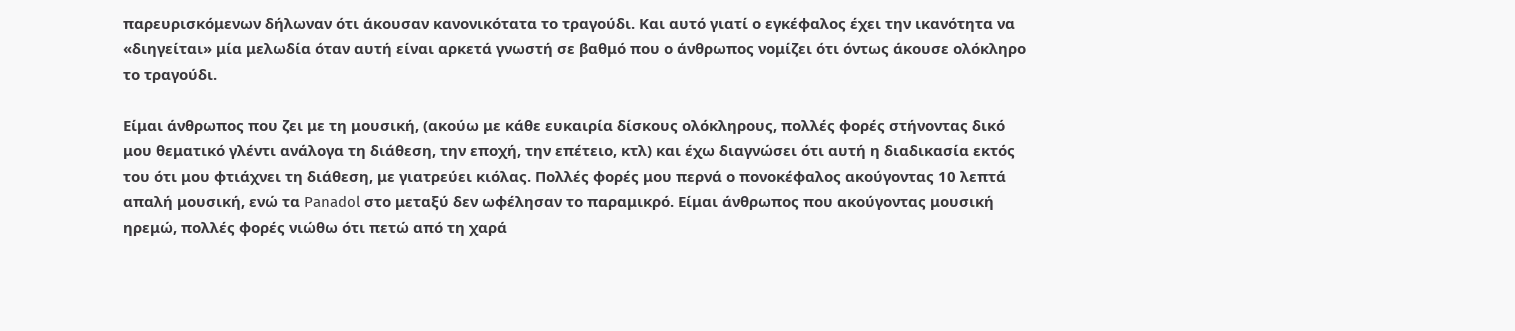παρευρισκόμενων δήλωναν ότι άκουσαν κανονικότατα το τραγούδι. Και αυτό γιατί ο εγκέφαλος έχει την ικανότητα να «διηγείται» μία μελωδία όταν αυτή είναι αρκετά γνωστή σε βαθμό που ο άνθρωπος νομίζει ότι όντως άκουσε ολόκληρο το τραγούδι.

Είμαι άνθρωπος που ζει με τη μουσική, (ακούω με κάθε ευκαιρία δίσκους ολόκληρους, πολλές φορές στήνοντας δικό μου θεματικό γλέντι ανάλογα τη διάθεση, την εποχή, την επέτειο, κτλ) και έχω διαγνώσει ότι αυτή η διαδικασία εκτός του ότι μου φτιάχνει τη διάθεση, με γιατρεύει κιόλας. Πολλές φορές μου περνά ο πονοκέφαλος ακούγοντας 10 λεπτά απαλή μουσική, ενώ τα Panadol στο μεταξύ δεν ωφέλησαν το παραμικρό. Είμαι άνθρωπος που ακούγοντας μουσική ηρεμώ, πολλές φορές νιώθω ότι πετώ από τη χαρά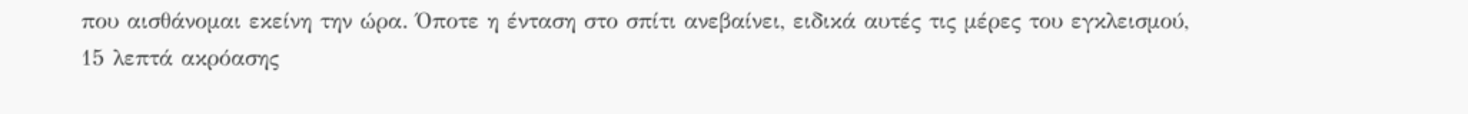που αισθάνομαι εκείνη την ώρα. Όποτε η ένταση στο σπίτι ανεβαίνει, ειδικά αυτές τις μέρες του εγκλεισμού, 15 λεπτά ακρόασης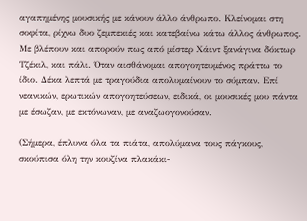αγαπημένης μουσικής με κάνουν άλλο άνθρωπο. Κλείνομαι στη σοφίτα, ρίχνω δυο ζεμπεκιές και κατεβαίνω κάτω άλλος άνθρωπος. Με βλέπουν και απορούν πως από μίστερ Χάιντ ξανάγινα δόκτωρ Τζέκιλ, και πάλι. Όταν αισθάνομαι απογοητευμένος πράττω το ίδιο. Δέκα λεπτά με τραγούδια απολυμαίνουν το σύμπαν. Επί νεανικών, ερωτικών απογοητεύσεων, ειδικά, οι μουσικές μου πάντα με έσωζαν, με εκτόνωναν, με αναζωογονούσαν.

(Σήμερα, έπλυνα όλα τα πιάτα, απολύμανα τους πάγκους, σκούπισα όλη την κουζίνα πλακάκι-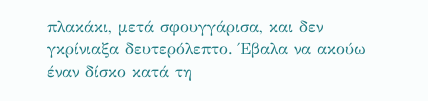πλακάκι, μετά σφουγγάρισα, και δεν γκρίνιαξα δευτερόλεπτο. Έβαλα να ακούω έναν δίσκο κατά τη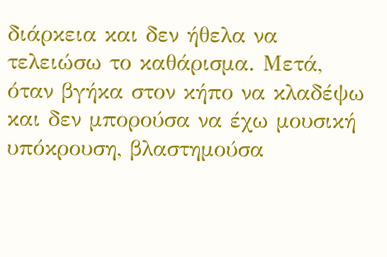διάρκεια και δεν ήθελα να τελειώσω το καθάρισμα. Μετά, όταν βγήκα στον κήπο να κλαδέψω και δεν μπορούσα να έχω μουσική υπόκρουση, βλαστημούσα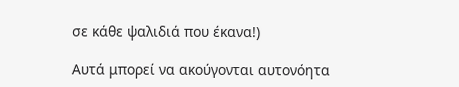σε κάθε ψαλιδιά που έκανα!)

Αυτά μπορεί να ακούγονται αυτονόητα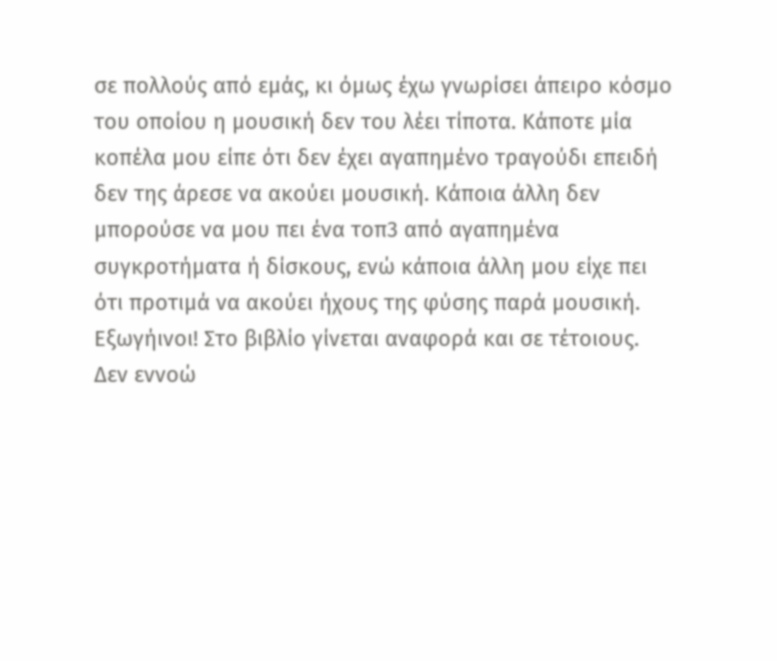σε πολλούς από εμάς, κι όμως έχω γνωρίσει άπειρο κόσμο του οποίου η μουσική δεν του λέει τίποτα. Κάποτε μία κοπέλα μου είπε ότι δεν έχει αγαπημένο τραγούδι επειδή δεν της άρεσε να ακούει μουσική. Κάποια άλλη δεν μπορούσε να μου πει ένα τοπ3 από αγαπημένα συγκροτήματα ή δίσκους, ενώ κάποια άλλη μου είχε πει ότι προτιμά να ακούει ήχους της φύσης παρά μουσική. Εξωγήινοι! Στο βιβλίο γίνεται αναφορά και σε τέτοιους. Δεν εννοώ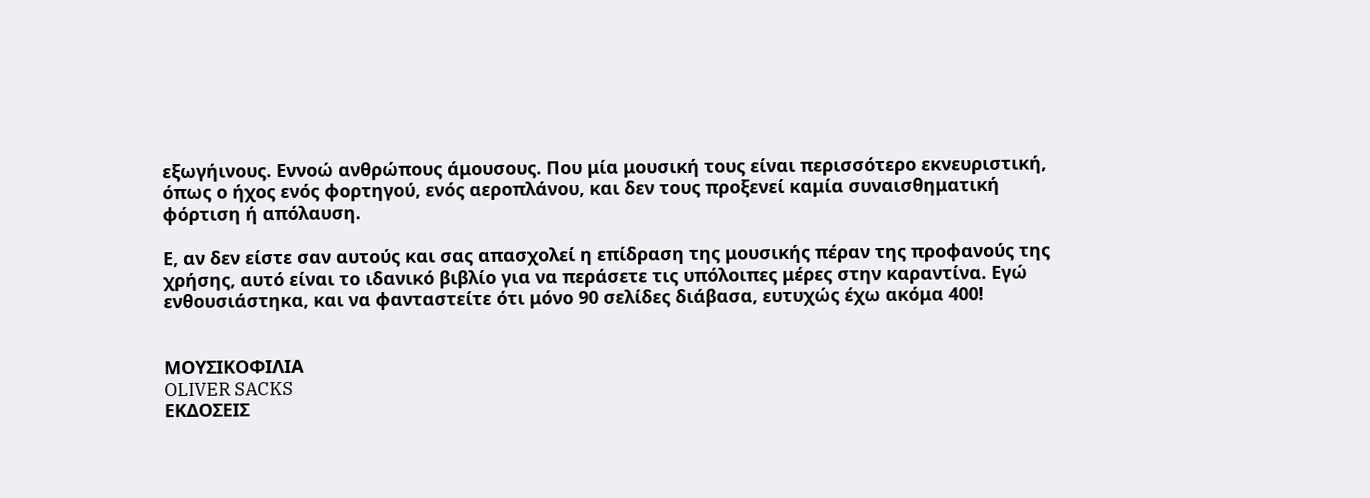εξωγήινους. Εννοώ ανθρώπους άμουσους. Που μία μουσική τους είναι περισσότερο εκνευριστική, όπως ο ήχος ενός φορτηγού, ενός αεροπλάνου, και δεν τους προξενεί καμία συναισθηματική φόρτιση ή απόλαυση.

Ε, αν δεν είστε σαν αυτούς και σας απασχολεί η επίδραση της μουσικής πέραν της προφανούς της χρήσης, αυτό είναι το ιδανικό βιβλίο για να περάσετε τις υπόλοιπες μέρες στην καραντίνα. Εγώ ενθουσιάστηκα, και να φανταστείτε ότι μόνο 90 σελίδες διάβασα, ευτυχώς έχω ακόμα 400!


ΜΟΥΣΙΚΟΦΙΛΙΑ
OLIVER SACKS
ΕΚΔΟΣΕΙΣ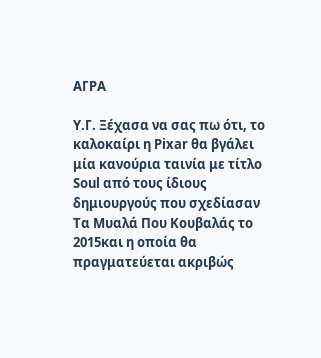ΑΓΡΑ

Υ.Γ. Ξέχασα να σας πω ότι, το καλοκαίρι η Pixar θα βγάλει μία κανούρια ταινία με τίτλο Soul από τους ίδιους δημιουργούς που σχεδίασαν Τα Μυαλά Που Κουβαλάς το 2015και η οποία θα πραγματεύεται ακριβώς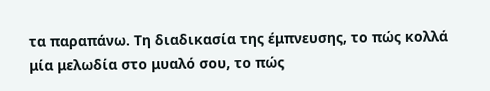τα παραπάνω. Τη διαδικασία της έμπνευσης, το πώς κολλά μία μελωδία στο μυαλό σου, το πώς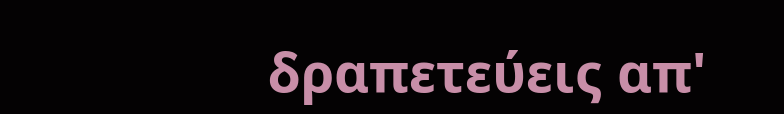δραπετεύεις απ'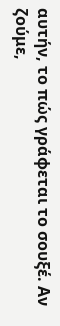αυτήν, το πώς γράφεται το σουξέ. Αν ζούμε,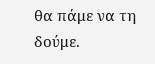θα πάμε να τη δούμε.